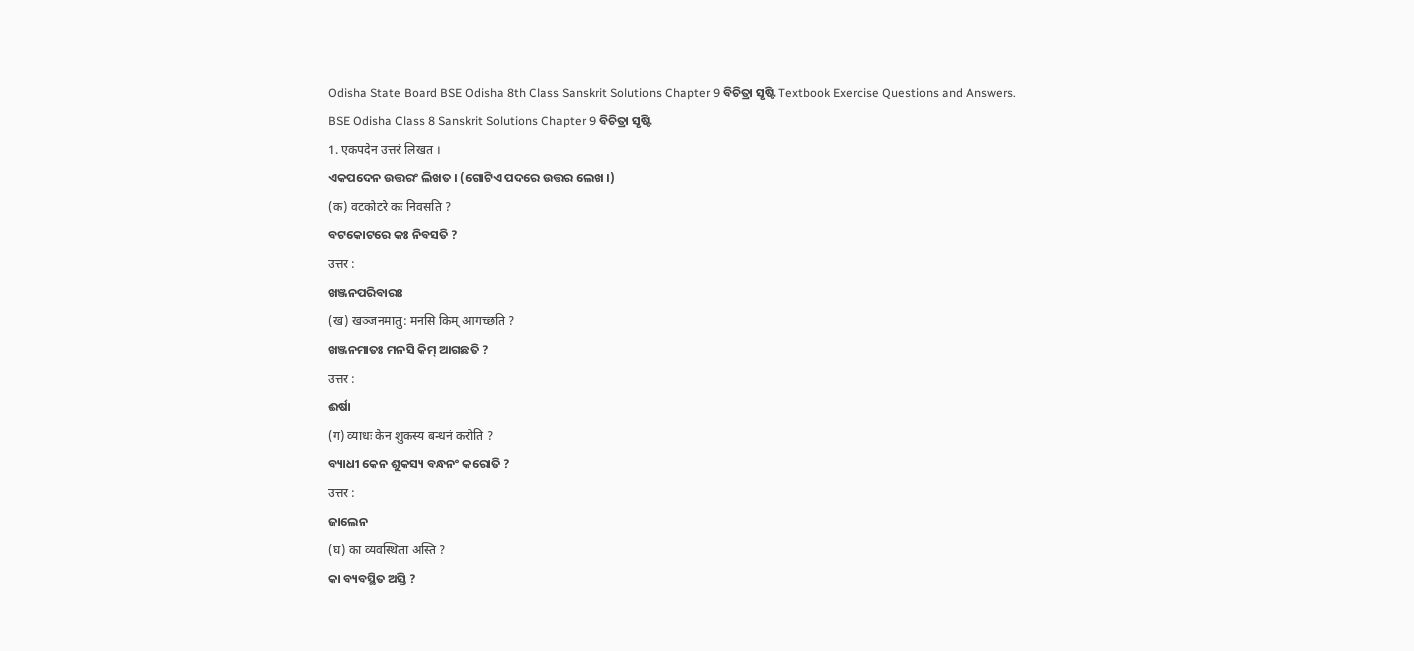Odisha State Board BSE Odisha 8th Class Sanskrit Solutions Chapter 9 ବିଚିତ୍ରା ସୃଷ୍ଟି Textbook Exercise Questions and Answers.
BSE Odisha Class 8 Sanskrit Solutions Chapter 9 ବିଚିତ୍ରା ସୃଷ୍ଟି
1. एकपदेन उत्तरं लिखत ।
ଏକପଦେନ ଉତ୍ତରଂ ଲିଖତ । (ଗୋଟିଏ ପଦରେ ଉତ୍ତର ଲେଖ ।)
(क) वटकोटरे कः निवसति ?
ବଟକୋଟରେ କଃ ନିବସତି ?
उत्तर :
ଖଞ୍ଜନପରିବାରଃ
(ख) खञ्जनमातु: मनसि किम् आगच्छति ?
ଖଞ୍ଜନମାତଃ ମନସି କିମ୍ ଆଗଛତି ?
उत्तर :
ଈର୍ଷା
(ग) व्याधः केन शुकस्य बन्धनं करोति ?
ବ୍ୟାଧୀ କେନ ଶୁକସ୍ୟ ବନ୍ଧନଂ କରୋତି ?
उत्तर :
ଜାଲେନ
(घ) का व्यवस्थिता अस्ति ?
କା ବ୍ୟବସ୍ଥିତ ଅସ୍ତି ?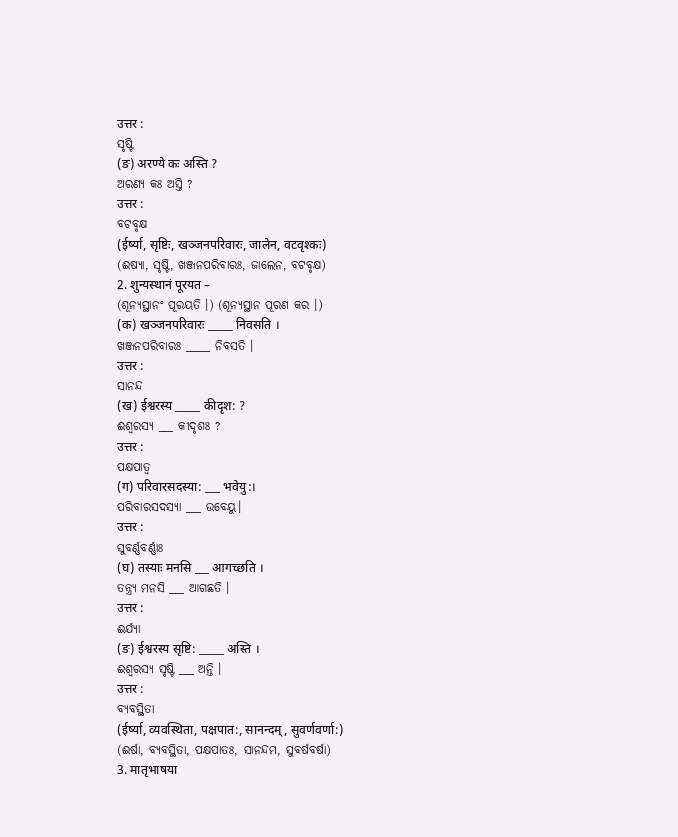उत्तर :
ସୃଷ୍ଟି
(ङ) अरण्ये कः अस्ति ?
ଅରଣ୍ୟ କଃ ଅସ୍ତି ?
उत्तर :
ବଟବୃକ୍ଷ
(ईर्ष्या, सृष्टिः, खञ्जनपरिवारः, जालेन, वटवृश्कः)
(ଈଷ୍ୟା, ସୃଷ୍ଟି, ଖଞ୍ଜନପରିବାରଃ, ଜାଲେନ, ବଟବୃକ୍ଷ)
2. शुन्यस्थानं पूरयत –
(ଶୂନ୍ୟସ୍ଥାନଂ ପୂରୟତି ।) (ଶୂନ୍ୟସ୍ଥାନ ପୂରଣ କର ।)
(क) खञ्जनपरिवारः _____ निवसति ।
ଖଞ୍ଜନପରିବାରଃ _____ ନିବସତି ।
उत्तर :
ସାନନ୍ଦ
(ख) ईश्वरस्य _____ कीदृश: ?
ଈଶ୍ବରସ୍ୟ ___ କୀଦୃଶଃ ?
उत्तर :
ପକ୍ଷପାତ୍ୱ
(ग) परिवारसदस्या: ___ भवेयु:।
ପରିବାରସଦସ୍ୟା ___ ଉବେୟୁ।
उत्तर :
ସୁବର୍ଣ୍ଣବର୍ଣ୍ଣାଃ
(घ) तस्याः मनसि ___ आगच्छति ।
ତନ୍ତ୍ର୍ୟ ମନସି ___ ଆଗଛତି ।
उत्तर :
ଈର୍ଯ୍ୟା
(ङ) ईश्वरस्य सृष्टि: _____ अस्ति ।
ଈଶ୍ବରସ୍ଯ ସୃଷ୍ଟି ___ ଅନ୍ତି ।
उत्तर :
ବ୍ଯବସ୍ଥିତା
(ईर्ष्या, व्यवस्थिता, पक्षपात:, सानन्दम्, सुवर्णवर्णा:)
(ଈର୍ଷା, ବ୍ଯବସ୍ଥିତା, ପକ୍ଷପାତଃ, ସାନନ୍ଦମ, ସୁବର୍ଷବର୍ଷା)
3. मातृभाषया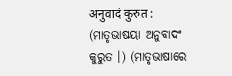अनुवादं कुरुत :
(ମାତୃଭାଷୟା ଅନୁବାଦଂ କୁରୁତ ।) (ମାତୃଭାଷାରେ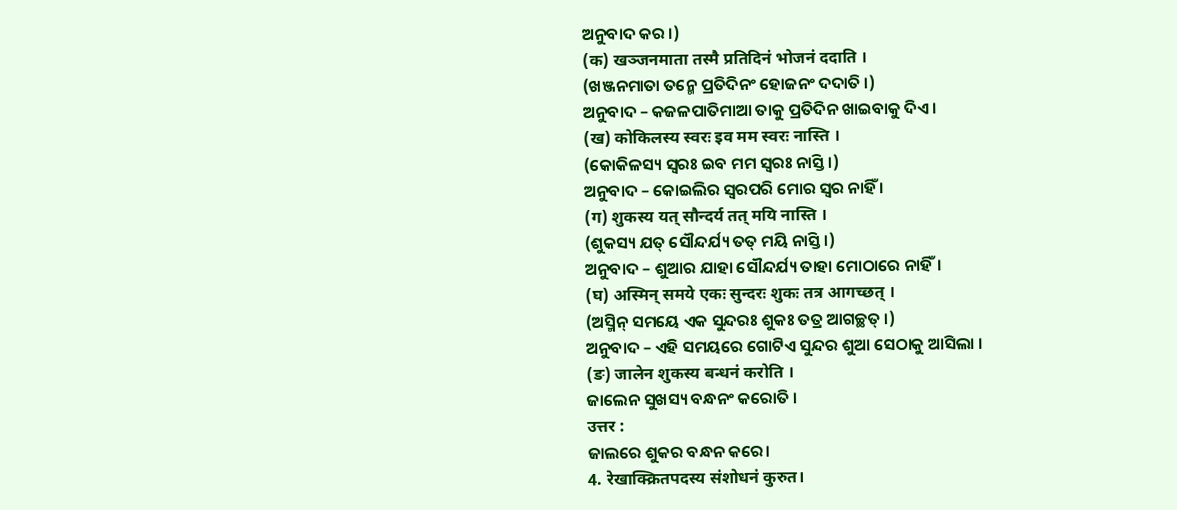ଅନୁବାଦ କର ।)
(क) खञ्जनमाता तस्मै प्रतिदिनं भोजनं ददाति ।
(ଖଞ୍ଜନମାତା ତନ୍ମେ ପ୍ରତିଦିନଂ ହୋଜନଂ ଦଦାତି ।)
ଅନୁବାଦ – କଜଳପାତିମାଆ ତାକୁ ପ୍ରତିଦିନ ଖାଇବାକୁ ଦିଏ ।
(ख) कोकिलस्य स्वरः इव मम स्वरः नास्ति ।
(କୋକିଳସ୍ୟ ସ୍ୱରଃ ଇବ ମମ ସ୍ଵରଃ ନାସ୍ତି ।)
ଅନୁବାଦ – କୋଇଲିର ସ୍ୱରପରି ମୋର ସ୍ଵର ନାହିଁ ।
(ग) शुकस्य यत् सौन्दर्य तत् मयि नास्ति ।
(ଶୁକସ୍ୟ ଯତ୍ ସୌନ୍ଦର୍ଯ୍ୟ ତତ୍ ମୟି ନାସ୍ତି ।)
ଅନୁବାଦ – ଶୁଆର ଯାହା ସୌନ୍ଦର୍ଯ୍ୟ ତାହା ମୋଠାରେ ନାହିଁ।
(घ) अस्मिन् समये एकः सुन्दरः शुकः तत्र आगच्छत् ।
(ଅସ୍ମିନ୍ ସମୟେ ଏକ ସୁନ୍ଦରଃ ଶୁକଃ ତତ୍ର ଆଗଚ୍ଛତ୍ ।)
ଅନୁବାଦ – ଏହି ସମୟରେ ଗୋଟିଏ ସୁନ୍ଦର ଶୁଆ ସେଠାକୁ ଆସିଲା ।
(ङ) जालेन शुकस्य बन्धनं करोति ।
ଜାଲେନ ସୁଖସ୍ୟ ବନ୍ଧନଂ କରୋତି ।
उत्तर :
ଜାଲରେ ଶୁକର ବନ୍ଧନ କରେ।
4. रेखाक्क्रितपदस्य संशोधनं कुरुत।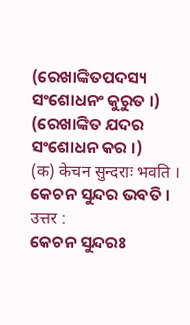(ରେଖାଙ୍କିତପଦସ୍ୟ ସଂଶୋଧନଂ କୁରୁତ ।)
(ରେଖାଙ୍କିତ ଯଦର ସଂଶୋଧନ କର ।)
(क) केचन सुन्दराः भवति ।
କେଚନ ସୁନ୍ଦର ଭବତି ।
उत्तर :
କେଚନ ସୁନ୍ଦରଃ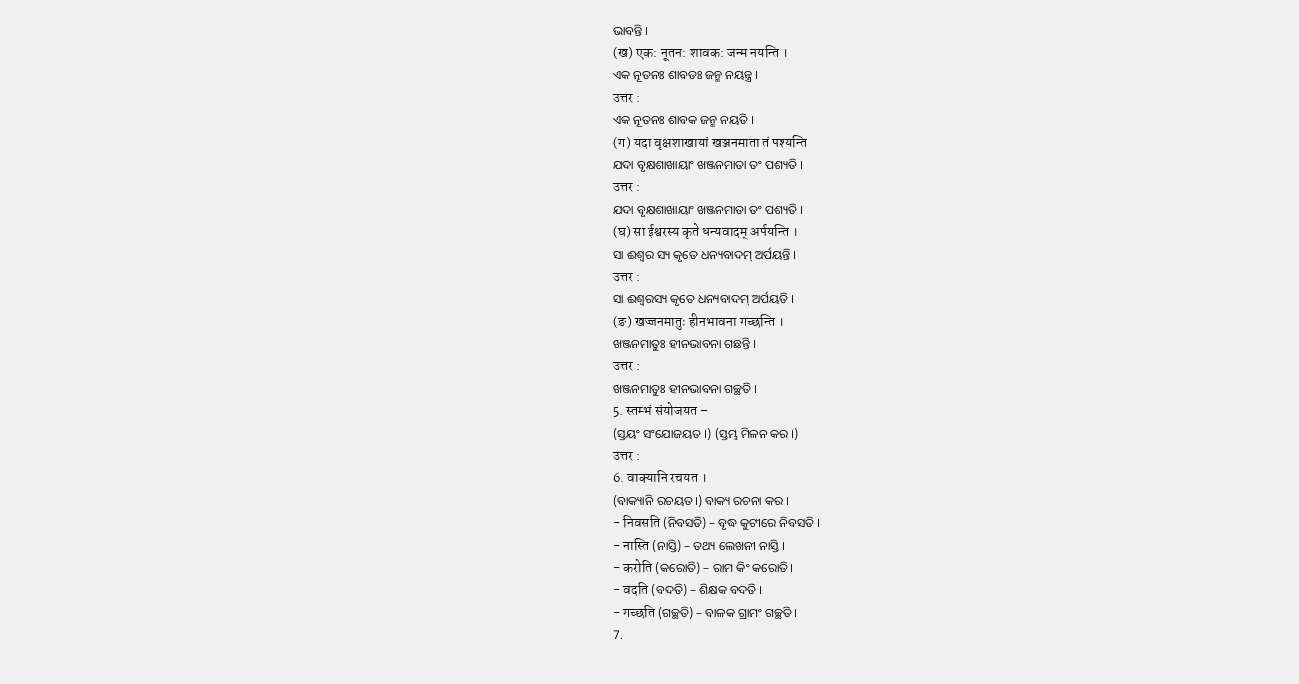ଭାବନ୍ତି ।
(ख) एक: नूतन: शावक: जन्म नयन्ति ।
ଏକ ନୂତନଃ ଶାବତଃ ଜନ୍ମ ନୟନ୍ତ୍ର ।
उत्तर :
ଏକ ନୂତନଃ ଶାବକ ଜନ୍ମ ନୟତି ।
(ग) यदा वृक्षशाखायां खञ्जनमाता तं पश्यन्ति
ଯଦା ବୃକ୍ଷଶାଖାୟାଂ ଖଞ୍ଜନମାତା ତଂ ପଶ୍ୟତି ।
उत्तर :
ଯଦା ବୃକ୍ଷଶାଖାୟାଂ ଖଞ୍ଜନମାତା ତଂ ପଶ୍ୟତି ।
(घ) सा ईश्वरस्य कृते धन्यवादम् अर्पयन्ति ।
ସା ଈଶ୍ୱର ସ୍ୟ କୃତେ ଧନ୍ୟବାଦମ୍ ଅର୍ପୟନ୍ତି ।
उत्तर :
ସା ଈଶ୍ବରସ୍ୟ କୃତେ ଧନ୍ୟବାଦମ୍ ଅର୍ପୟତି ।
(ङ) खज्जनमातुः हीनभावना गच्छन्ति ।
ଖଞ୍ଜନମାତୁଃ ହୀନଭାବନା ଗଛନ୍ତି ।
उत्तर :
ଖଞ୍ଜନମାତୁଃ ହୀନଭାବନା ଗଚ୍ଛତି ।
5. स्तम्भं संयोजयत –
(ସ୍ତୟଂ ସଂଯୋଜୟତ ।) (ସ୍ତମ୍ଭ ମିଳନ କର ।)
उत्तर :
6. वाक्यानि रचयत ।
(ବାକ୍ୟାନି ରଚୟତ।) ବାକ୍ୟ ରଚନା କର ।
- निवसति (ନିବସତି) – ବୃଦ୍ଧ କୁଟୀରେ ନିବସତି ।
- नास्ति (ନାସ୍ତି) – ତଥ୍ୟ ଲେଖନୀ ନାସ୍ତି ।
- करोति (କରୋତି) – ରାମ କିଂ କରୋତି।
- वदति (ବଦତି) – ଶିକ୍ଷକ ବଦତି ।
- गच्छति (ଗଚ୍ଛତି) – ବାଳକ ଗ୍ରାମଂ ଗଚ୍ଛତି ।
7.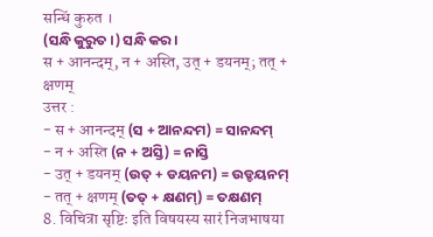सन्धिं कुरुत ।
(ସନ୍ଧି କୁରୁତ ।) ସନ୍ଧି କର ।
स + आनन्दम्, न + अस्ति, उत् + डयनम्; तत् + क्षणम्
उत्तर :
- स + आनन्दम् (ସ + ଆନନ୍ଦମ) = ସାନନ୍ଦମ୍
- न + अस्ति (ନ + ଅସ୍ତି) = ନାସ୍ତି
- उत् + डयनम् (ଉତ୍ + ଡୟନମ) = ଉଡ୍ଡୟନମ୍
- तत् + क्षणम् (ତତ୍ + କ୍ଷଣମ୍) = ତକ୍ଷଣମ୍
8. विचित्रा सृष्टिः इति विषयस्य सारं निजभाषया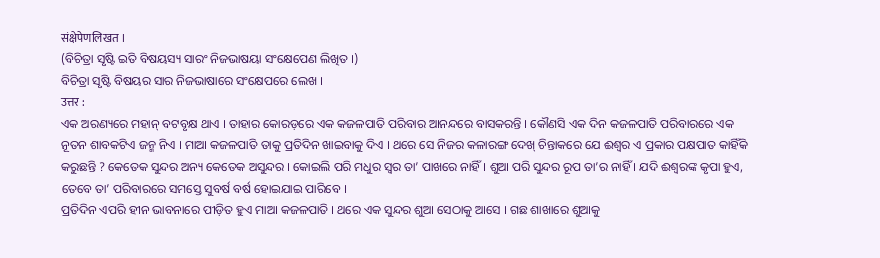संक्षेपेणलिखत ।
(ବିଚିତ୍ରା ସୃଷ୍ଟି ଇତି ବିଷୟସ୍ୟ ସାରଂ ନିଜଭାଷୟା ସଂକ୍ଷେପେଣ ଲିଖିତ ।)
ବିଚିତ୍ରା ସୃଷ୍ଟି ବିଷୟର ସାର ନିଜଭାଷାରେ ସଂକ୍ଷେପରେ ଲେଖ ।
उत्तर :
ଏକ ଅରଣ୍ୟରେ ମହାନ୍ ବଟବୃକ୍ଷ ଥାଏ । ତାହାର କୋରଡ଼ରେ ଏକ କଜଳପାତି ପରିବାର ଆନନ୍ଦରେ ବାସକରନ୍ତି । କୌଣସି ଏକ ଦିନ କଜଳପାତି ପରିବାରରେ ଏକ ନୂତନ ଶାବକଟିଏ ଜନ୍ମ ନିଏ । ମାଆ କଜଳପାତି ତାକୁ ପ୍ରତିଦିନ ଖାଇବାକୁ ଦିଏ । ଥରେ ସେ ନିଜର କଳାରଙ୍ଗ ଦେଖ୍ ଚିନ୍ତାକରେ ଯେ ଈଶ୍ବର ଏ ପ୍ରକାର ପକ୍ଷପାତ କାହିଁକି କରୁଛନ୍ତି ? କେତେକ ସୁନ୍ଦର ଅନ୍ୟ କେତେକ ଅସୁନ୍ଦର । କୋଇଲି ପରି ମଧୁର ସ୍ଵର ତା’ ପାଖରେ ନାହିଁ । ଶୁଆ ପରି ସୁନ୍ଦର ରୂପ ତା’ର ନାହିଁ । ଯଦି ଈଶ୍ଵରଙ୍କ କୃପା ହୁଏ, ତେବେ ତା’ ପରିବାରରେ ସମସ୍ତେ ସୁବର୍ଷ ବର୍ଷ ହୋଇଯାଇ ପାରିବେ ।
ପ୍ରତିଦିନ ଏପରି ହୀନ ଭାବନାରେ ପୀଡ଼ିତ ହୁଏ ମାଆ କଜଳପାତି । ଥରେ ଏକ ସୁନ୍ଦର ଶୁଆ ସେଠାକୁ ଆସେ । ଗଛ ଶାଖାରେ ଶୁଆକୁ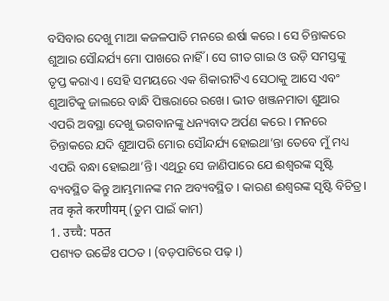ବସିବାର ଦେଖୁ ମାଆ କଜଳପାତି ମନରେ ଈର୍ଷା କରେ । ସେ ଚିନ୍ତାକରେ ଶୁଆର ସୌନ୍ଦର୍ଯ୍ୟ ମୋ ପାଖରେ ନାହିଁ । ସେ ଗୀତ ଗାଇ ଓ ଉଡ଼ି ସମସ୍ତଙ୍କୁ ତୃପ୍ତ କରାଏ । ସେହି ସମୟରେ ଏକ ଶିକାରୀଟିଏ ସେଠାକୁ ଆସେ ଏବଂ ଶୁଆଟିକୁ ଜାଲରେ ବାନ୍ଧି ପିଞ୍ଜରାରେ ରଖେ। ଭୀତ ଖଞ୍ଜନମାତା ଶୁଆର ଏପରି ଅବସ୍ଥା ଦେଖୁ ଭଗବାନଙ୍କୁ ଧନ୍ୟବାଦ ଅର୍ପଣ କରେ । ମନରେ ଚିନ୍ତାକରେ ଯଦି ଶୁଆପରି ମୋର ସୌନ୍ଦର୍ଯ୍ୟ ହୋଇଥା’ନ୍ତା ତେବେ ମୁଁ ମଧ୍ୟ ଏପରି ବନ୍ଧା ହୋଇଥା’ନ୍ତି। ଏଥିରୁ ସେ ଜାଣିପାରେ ଯେ ଈଶ୍ଵରଙ୍କ ସୃଷ୍ଟି ବ୍ୟବସ୍ଥିତ କିନ୍ତୁ ଆମ୍ଭମାନଙ୍କ ମନ ଅବ୍ୟବସ୍ଥିତ । କାରଣ ଈଶ୍ବରଙ୍କ ସୃଷ୍ଟି ବିଚିତ୍ର।
तव कृते करणीयम् (ତୁମ ପାଇଁ କାମ)
1. उच्चै: पठत
ପଶ୍ୟତ ଉଚ୍ଚୈଃ ପଠତ । (ବଡ଼ପାଟିରେ ପଢ଼ ।)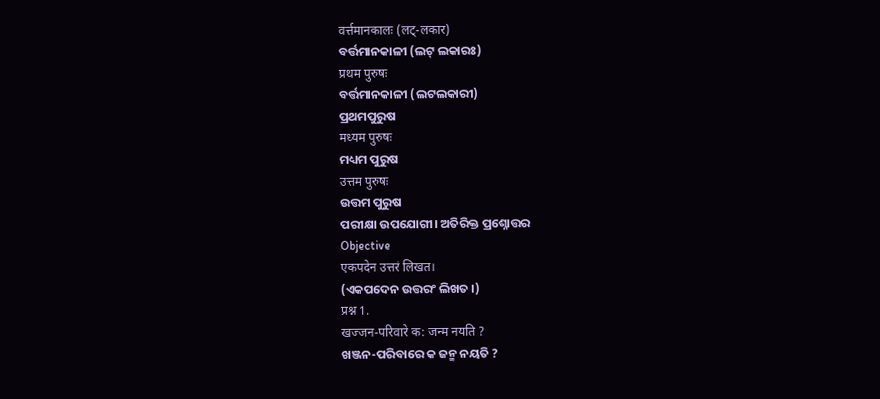वर्त्तमानकालः (लट्-लकार)
ବର୍ତ୍ତମାନକାଳୀ (ଲଟ୍ ଲକାରଃ)
प्रथम पुरुषः
ବର୍ତ୍ତମାନକାଳୀ (ଲଟଲକାରୀ)
ପ୍ରଥମପୁରୁଷ
मध्यम पुरुषः
ମଧ୍ୟମ ପୁରୁଷ
उत्तम पुरुषः
ଉତ୍ତମ ପୁରୁଷ
ପରୀକ୍ଷା ଉପଯୋଗୀ। ଅତିରିକ୍ତ ପ୍ରଶ୍ନୋତ୍ତର
Objective
एकपदेन उत्तरं लिखत।
(ଏକପଦେନ ଉତ୍ତରଂ ଲିଖତ ।)
प्रश्न 1.
खज्जन-परिवारे क: जन्म नयति ?
ଖଞ୍ଜନ-ପରିବାରେ କ ଜନ୍ମ ନୟତି ?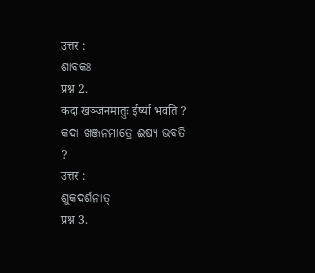उत्तर :
ଶାବକଃ
प्रश्न 2.
कदा खञ्जनमातुः ईर्ष्या भवति ?
କଦା ଖଞ୍ଜନମାତ୍ରେ ଈଷ୍ୟ ଭବତି ?
उत्तर :
ଶୁକଦର୍ଶନାତ୍
प्रश्न 3.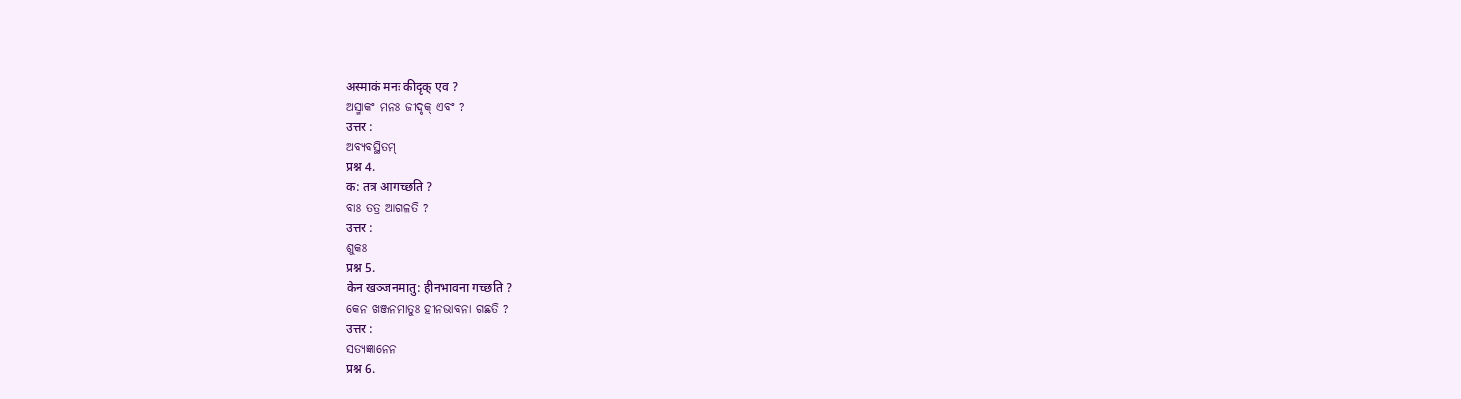अस्माकं मनः कीदृक् एव ?
ଅସ୍ମାକଂ ମନଃ ଜୀଦୃକ୍ ଏବଂ ?
उत्तर :
ଅବ୍ଯବସ୍ଥିତମ୍
प्रश्न 4.
क: तत्र आगच्छति ?
ବାଃ ତତ୍ର ଆଗଳତି ?
उत्तर :
ଶୁକଃ
प्रश्न 5.
केन खञ्जनमातु: हीनभावना गच्छति ?
କେନ ଖଞ୍ଜନମାତୁଃ ହୀନଭାବନା ଗଛତି ?
उत्तर :
ସତ୍ୟଜ୍ଞାନେନ
प्रश्न 6.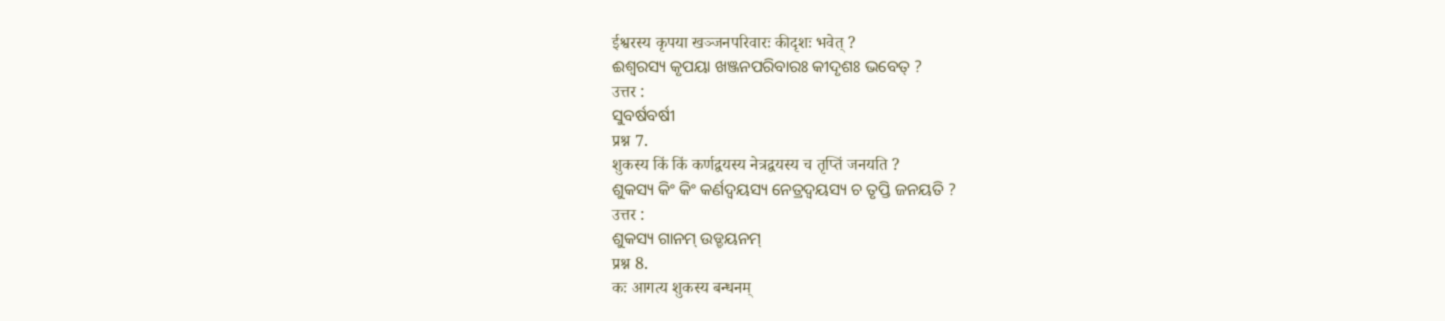ईश्वरस्य कृपया खञ्जनपरिवारः कीदृशः भवेत् ?
ଈଶ୍ବରସ୍ୟ କୃପୟା ଖଞ୍ଜନପରିବାରଃ କୀଦୃଶଃ ଭବେତ୍ ?
उत्तर :
ସୁବର୍ଷବର୍ଷୀ
प्रश्न 7.
शुकस्य किं किं कर्णद्वयस्य नेत्रद्वयस्य च तृप्तिं जनयति ?
ଶୁକସ୍ୟ କିଂ କିଂ କର୍ଣଦ୍ଵୟସ୍ୟ ନେତ୍ରଦ୍ଵୟସ୍ୟ ଚ ତୃପ୍ତି ଜନୟତି ?
उत्तर :
ଶୁକସ୍ୟ ଗାନମ୍ ଉଡ୍ଡୟନମ୍
प्रश्न 8.
कः आगत्य शुकस्य बन्धनम्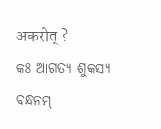अकरोत् ?
କଃ ଆଗତ୍ୟ ଶୁକସ୍ୟ ବନ୍ଧନମ୍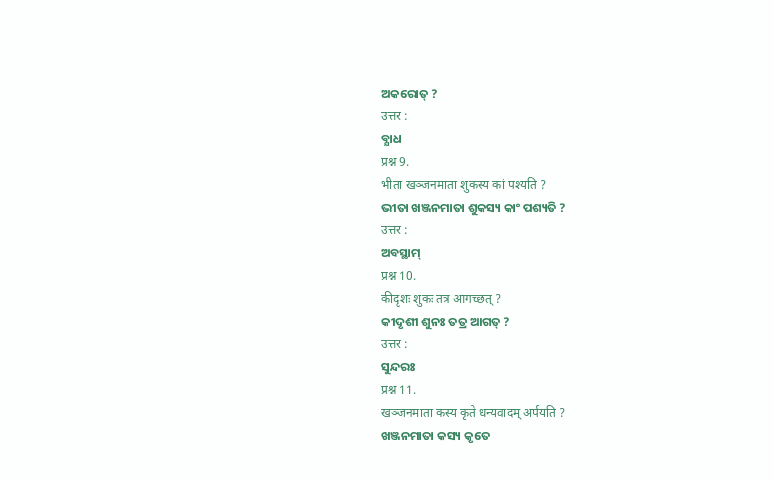ଅକରୋତ୍ ?
उत्तर :
ବ୍ଯାଧ
प्रश्न 9.
भीता खञ्जनमाता शुकस्य कां पश्यति ?
ଭୀତା ଖଞ୍ଜନମାତା ଶୁକସ୍ୟ କାଂ ପଶ୍ୟତି ?
उत्तर :
ଅବସ୍ଥାମ୍
प्रश्न 10.
कीदृशः शुकः तत्र आगच्छत् ?
କୀଦୃଶୀ ଶୁନଃ ତତ୍ର ଆଗତ୍ ?
उत्तर :
ସୁନ୍ଦରଃ
प्रश्न 11.
खञ्जनमाता कस्य कृते धन्यवादम् अर्पयति ?
ଖଞ୍ଜନମାତା କସ୍ୟ କୃତେ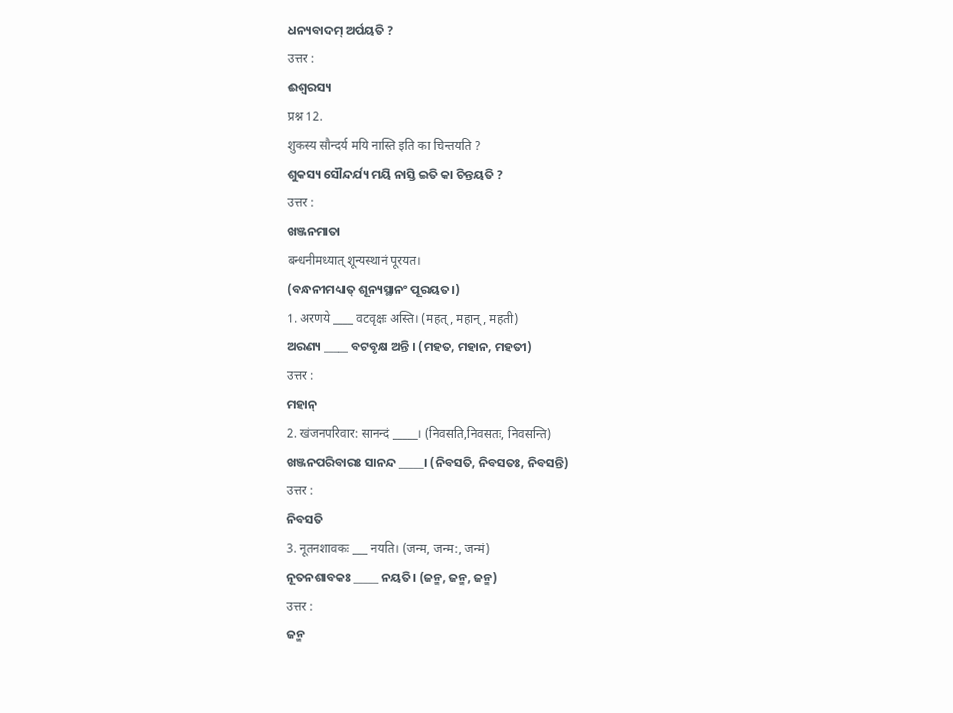ଧନ୍ୟବାଦମ୍ ଅର୍ପୟତି ?
उत्तर :
ଈଶ୍ବରସ୍ୟ
प्रश्न 12.
शुकस्य सौन्दर्य मयि नास्ति इति का चिन्तयति ?
ଶୁକସ୍ୟ ସୌନ୍ଦର୍ଯ୍ୟ ମୟି ନାସ୍ତି ଇତି କା ଚିନ୍ତୟତି ?
उत्तर :
ଖଞ୍ଜନମାତା
बन्धनीमध्यात् शून्यस्थानं पूरयत।
(ବନ୍ଧନୀମଧ୍ୟାତ୍ ଶୂନ୍ୟସ୍ଥାନଂ ପୂରୟତ।)
1. अरणये ____ वटवृक्षः अस्ति। (महत्, महान्, महती)
ଅରଣ୍ୟ _____ ବଟବୃକ୍ଷ ଅନ୍ତି । (ମହତ, ମହାନ, ମହତୀ)
उत्तर :
ମହାନ୍
2. खंजनपरिवार: सानन्दं _____। (निवसति,निवसतः, निवसन्ति)
ଖଞ୍ଜନପରିବାରଃ ସାନନ୍ଦ _____। (ନିବସତି, ନିବସତଃ, ନିବସନ୍ତି)
उत्तर :
ନିବସତି
3. नूतनशावकः ___ नयति। (जन्म, जन्म:, जन्मं)
ନୂତନଶାବକଃ _____ ନୟତି। (ଜନ୍ମ, ଜନ୍ମ, ଜନ୍ମ)
उत्तर :
ଜନ୍ମ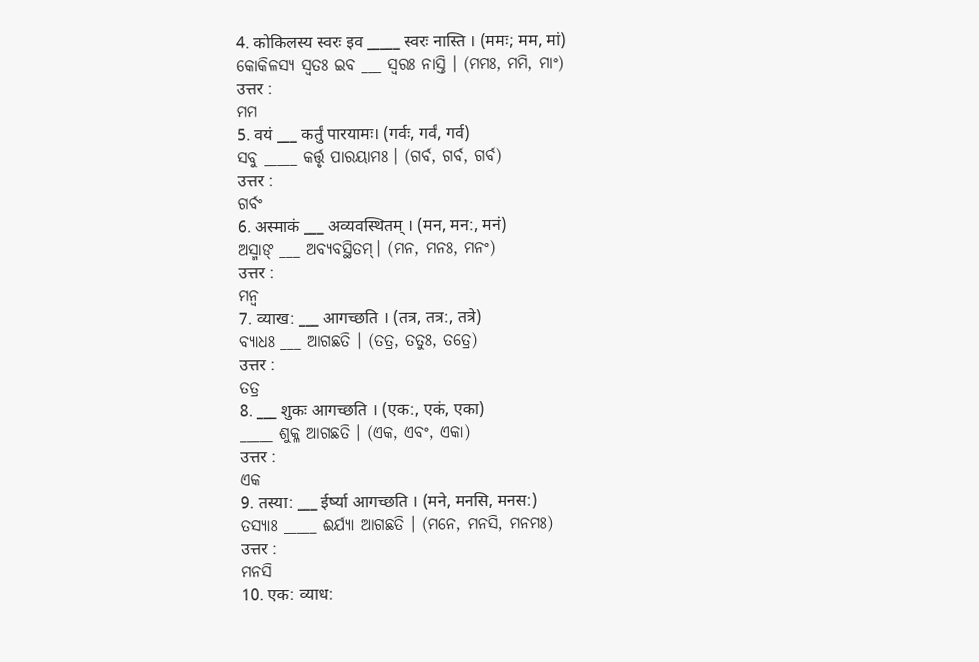4. कोकिलस्य स्वरः इव _____ स्वरः नास्ति । (ममः; मम, मां)
କୋକିଳସ୍ୟ ସ୍ବତଃ ଇବ ___ ସ୍ଵରଃ ନାସ୍ତି । (ମମଃ, ମମି, ମାଂ)
उत्तर :
ମମ
5. वयं ___ कर्तुं पारयामः। (गर्वः, गर्वं, गर्व)
ସବୁ _____ କର୍ତ୍ତୃ ପାରୟାମଃ । (ଗର୍ବ, ଗର୍ବ, ଗର୍ବ)
उत्तर :
ଗର୍ବଂ
6. अस्माकं ___ अव्यवस्थितम् । (मन, मन:, मनं)
ଅସ୍ମାଙ୍ ___ ଅବ୍ଯବସ୍ଥିତମ୍। (ମନ, ମନଃ, ମନଂ)
उत्तर :
ମନ୍ୱ
7. व्याख: ___ आगच्छति । (तत्र, तत्र:, तत्रे)
ବ୍ଯାଧଃ ___ ଆଗଛତି । (ତତ୍ର, ତତୁଃ, ତତ୍ରେ)
उत्तर :
ତତ୍ର
8. ___ शुकः आगच्छति । (एक:, एकं, एका)
_____ ଶୁକ୍ଳ ଆଗଛତି । (ଏକ, ଏବଂ, ଏକା)
उत्तर :
ଏକ
9. तस्या: ___ ईर्ष्या आगच्छति । (मने, मनसि, मनस:)
ତସ୍ଯାଃ _____ ଈର୍ଯ୍ୟା ଆଗଛତି । (ମନେ, ମନସି, ମନମଃ)
उत्तर :
ମନସି
10. एक: व्याध: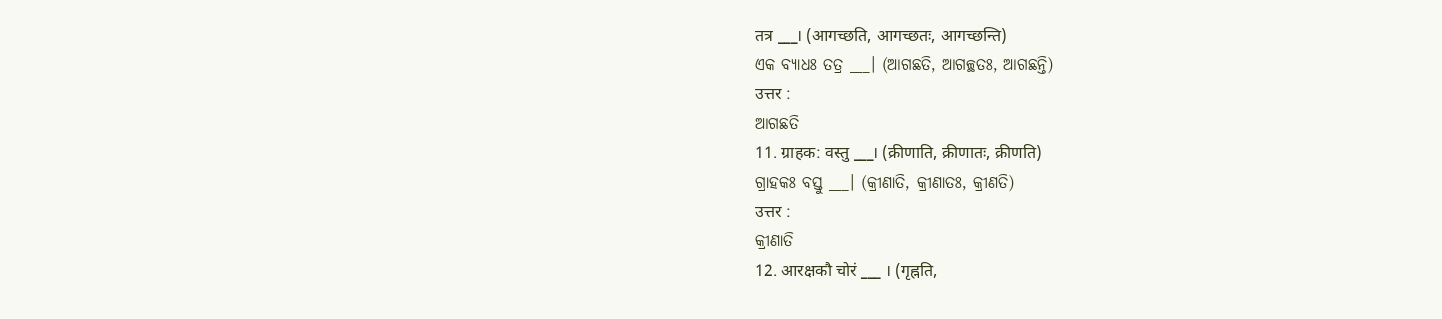तत्र ___। (आगच्छति, आगच्छतः, आगच्छन्ति)
ଏକ ବ୍ୟାଧଃ ତତ୍ର ___। (ଆଗଛତି, ଆଗଚ୍ଛତଃ, ଆଗଛନ୍ତି)
उत्तर :
ଆଗଛତି
11. ग्राहक: वस्तु ___। (क्रीणाति, क्रीणातः, क्रीणति)
ଗ୍ରାହକଃ ବସ୍ତୁ ___। (କ୍ରୀଣାତି, କ୍ରୀଣାତଃ, କ୍ରୀଣତି)
उत्तर :
କ୍ରୀଣାତି
12. आरक्षकौ चोरं ___ । (गृह्नति,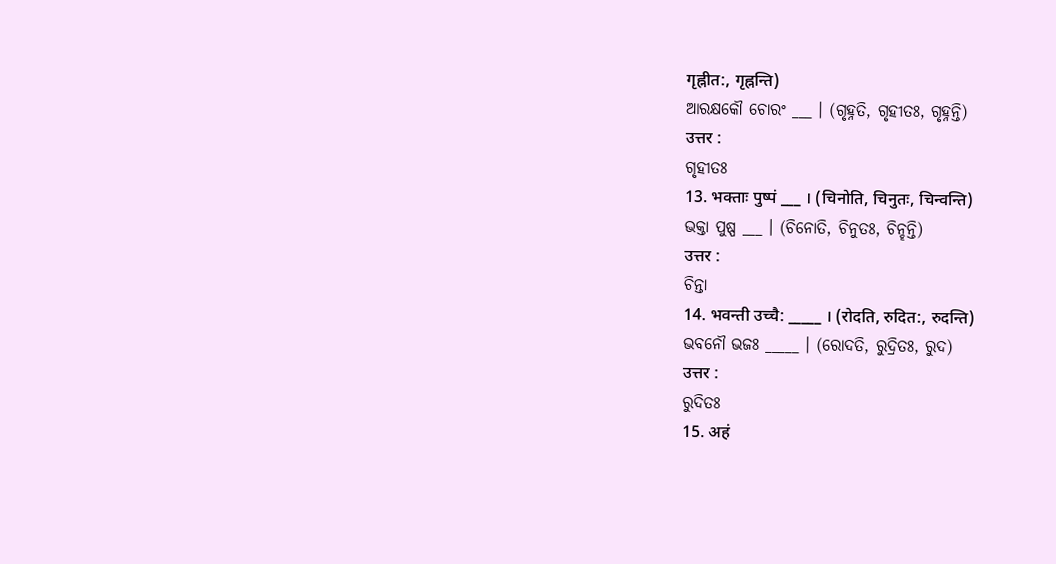गृह्नीत:, गृह्नन्ति)
ଆରକ୍ଷକୌ ଚୋରଂ ___ । (ଗୃହ୍ନତି, ଗୃହୀତଃ, ଗୃହ୍ନନ୍ତି)
उत्तर :
ଗୃହୀତଃ
13. भक्ताः पुष्पं ___ । (चिनोति, चिनुतः, चिन्वन्ति)
ଭକ୍ତା ପୁଷ୍ପ ___ । (ଚିନୋତି, ଚିନୁତଃ, ଚିନ୍ହନ୍ତି)
उत्तर :
ଚିନ୍ତା
14. भवन्ती उच्चै: _____ । (रोदति, रुदित:, रुदन्ति)
ଭବନୌ ଭଜଃ _____ । (ରୋଦତି, ରୁଦ୍ରିତଃ, ରୁଦ)
उत्तर :
ରୁଦିତଃ
15. अहं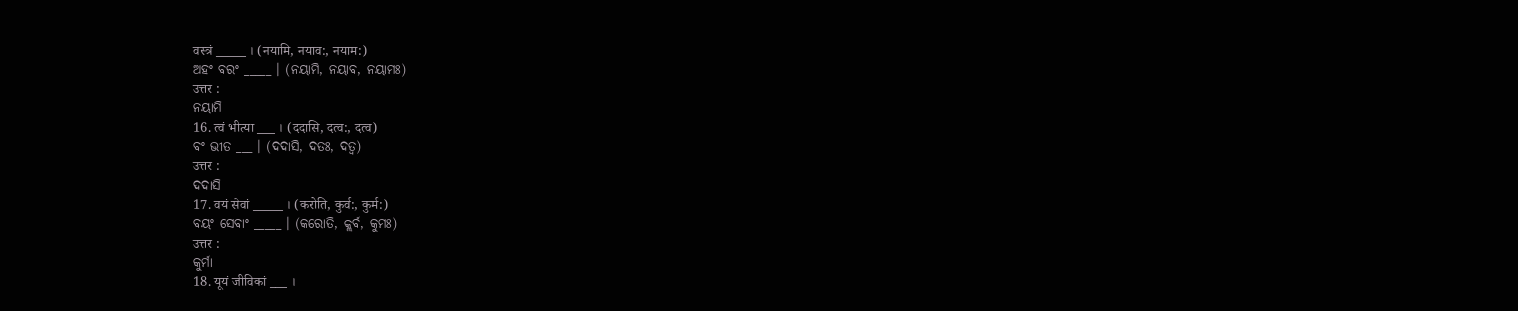वस्त्रं _____ । (नयामि, नयाव:, नयाम:)
ଅହଂ ବରଂ _____ । (ନୟାମି, ନୟାବ, ନୟାମଃ)
उत्तर :
ନୟାମି
16. त्वं भीत्या ___ । (ददासि, दत्व:, दत्व)
ବଂ ଭୀତ ___ । (ଦଦାସି, ଦତଃ, ଦତ୍ବ)
उत्तर :
ଦଦାସି
17. वयं सेवां _____ । (करोति, कुर्व:, कुर्म:)
ବୟଂ ସେବାଂ _____ । (କରୋତି, କ୍ଲର୍ବ, କୁମଃ)
उत्तर :
କୁର୍ମା
18. यूयं जीविकां ___ ।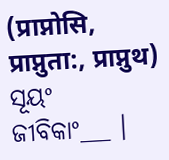(प्राप्नोसि, प्राप्नुता:, प्राप्नुथ)
ସୂୟଂ ଜୀବିକାଂ___ ।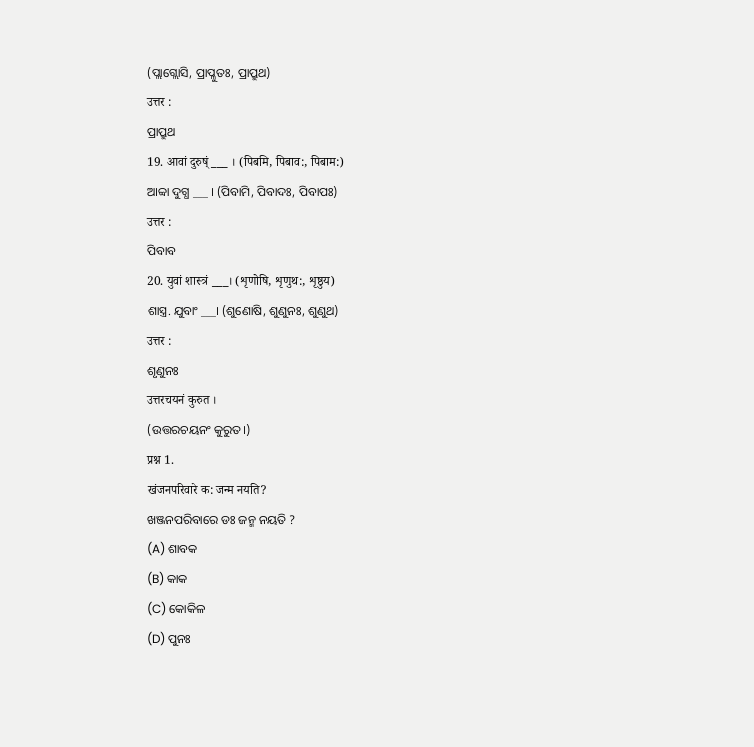(ପ୍ଲାଗ୍ଲୋସି, ପ୍ରାପ୍ଳୁତଃ, ପ୍ରାପ୍ରୁଥ)
उत्तर :
ପ୍ରାପ୍ରୁଥ
19. आवां दुरुष्ं ___ । (पिबमि, पिबाव:, पिबाम:)
ଆବ୍ବା ଦୁଗ୍ଧ ___ । (ପିବାମି, ପିବାଦଃ, ପିବାପଃ)
उत्तर :
ପିବାବ
20. युवां शास्त्रं ___। (शृणोषि, शृणुथ:, शृष्ठुय)
ଶାସ୍ତ୍ର. ଯୁବାଂ ___। (ଶୁଣୋଷି, ଶୁଣୁନଃ, ଶୁଣୁଥ)
उत्तर :
ଶୃଣୁନଃ
उत्तरचयनं कुरुत ।
(ଉତ୍ତରଚୟନଂ କୁରୁତ।)
प्रश्न 1.
खंजनपरिवारे क: जन्म नयति?
ଖଞ୍ଜନପରିବାରେ ଡଃ ଜନ୍ମ ନୟତି ?
(A) ଶାବକ
(B) କାକ
(C) କୋକିଳ
(D) ପୁନଃ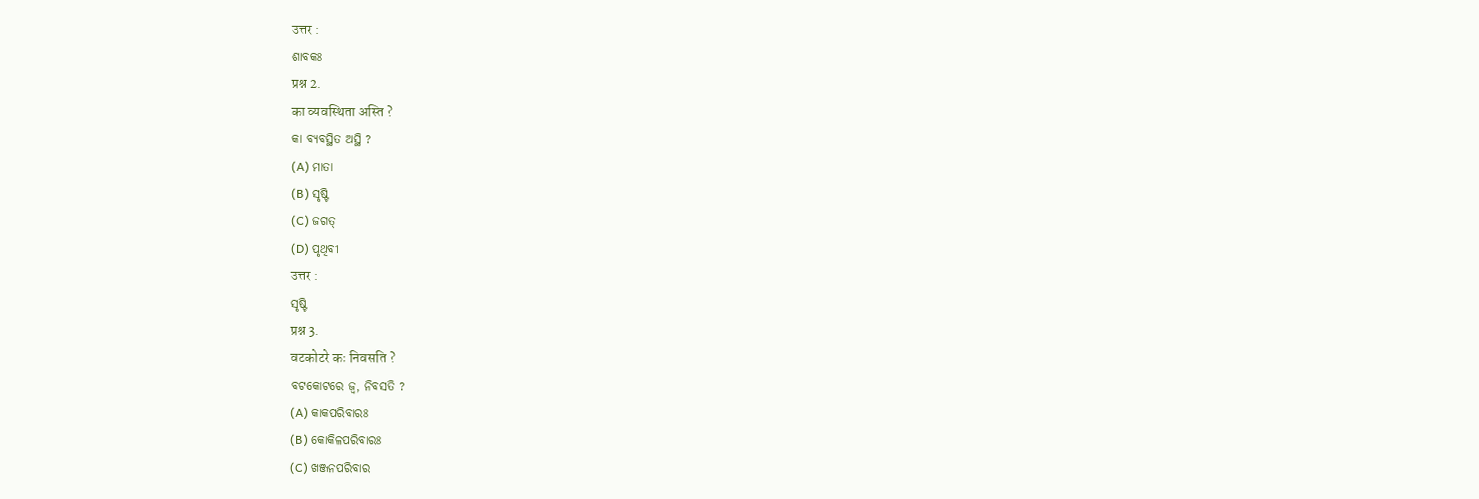उत्तर :
ଶାବକଃ
प्रश्न 2.
का व्यवस्थिता अस्ति ?
କା ବ୍ୟବସ୍ଥିତ ଅସ୍ଥି ?
(A) ମାତା
(B) ସୃଷ୍ଟି
(C) ଜଗତ୍
(D) ପୃଥିବୀ
उत्तर :
ସୃଷ୍ଟି
प्रश्न 3.
वटकोटरे कः निवसति ?
ବଟକୋଟରେ ଜ୍ୱ, ନିବସତି ?
(A) କାକପରିବାରଃ
(B) କୋକିଳପରିବାରଃ
(C) ଖଞ୍ଜନପରିବାର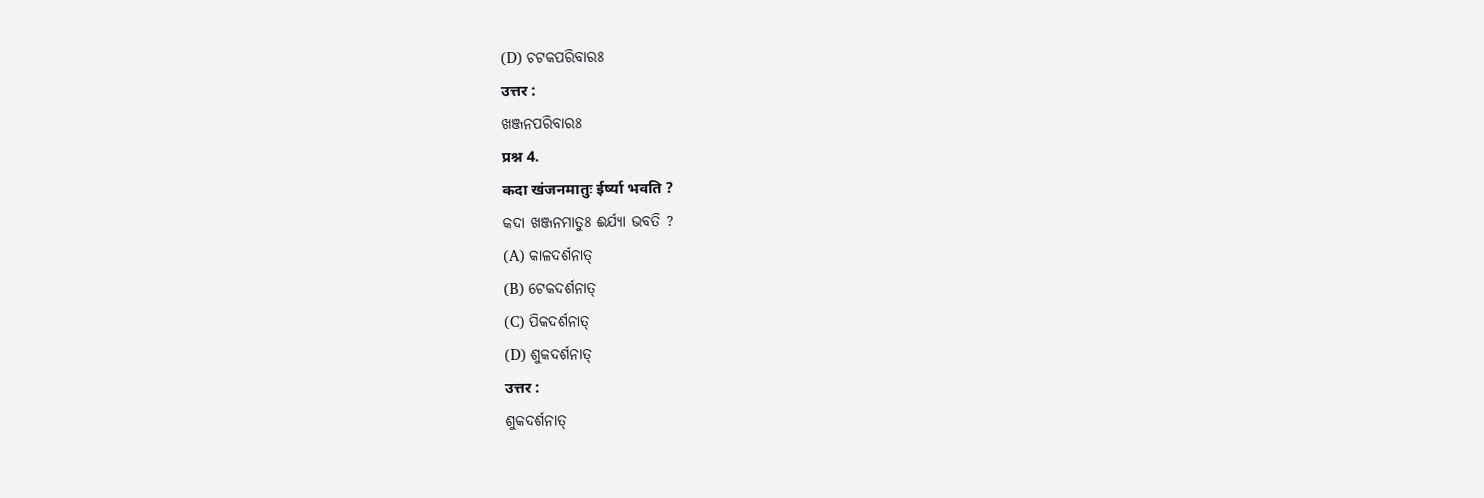(D) ଚଟକପରିବାରଃ
उत्तर :
ଖଞ୍ଜନପରିବାରଃ
प्रश्न 4.
कदा खंजनमातुः ईर्ष्या भवति ?
କଦା ଖଞ୍ଜନମାତୁଃ ଈର୍ଯ୍ୟା ଭବତି ?
(A) କାଳଦର୍ଶନାତ୍
(B) ଟେକଦର୍ଶନାତ୍
(C) ପିକଦର୍ଶନାତ୍
(D) ଶୁକଦର୍ଶନାତ୍
उत्तर :
ଶୁକଦର୍ଶନାତ୍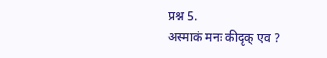प्रश्न 5.
अस्माकं मनः कीदृक् एव ?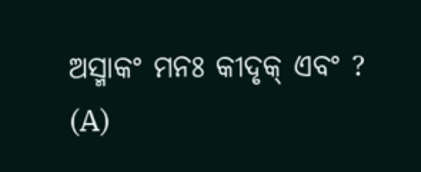ଅସ୍ମାକଂ ମନଃ କୀଦୃକ୍ ଏବଂ ?
(A)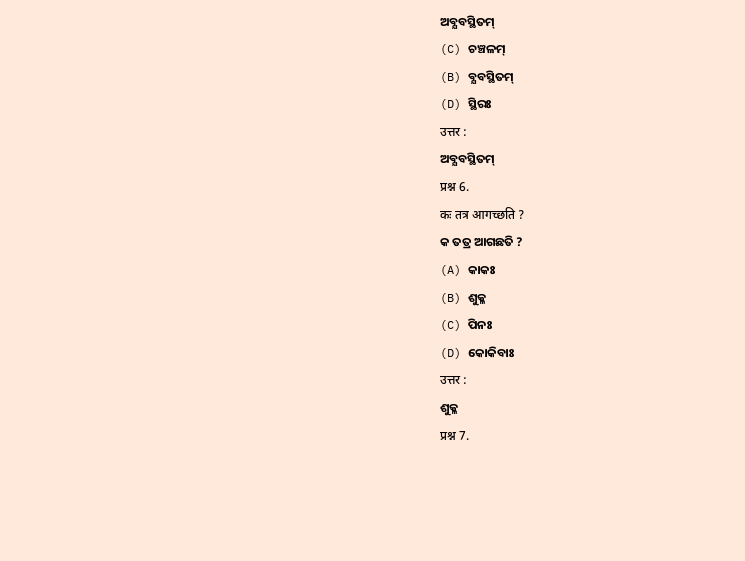ଅବ୍ଯବସ୍ଥିତମ୍
(C) ଚଞ୍ଚଳମ୍
(B) ବ୍ଯବସ୍ଥିତମ୍
(D) ସ୍ଥିରଃ
उत्तर :
ଅବ୍ଯବସ୍ଥିତମ୍
प्रश्न 6.
कः तत्र आगच्छति ?
କ ତତ୍ର ଆଗଛତି ?
(A) କାକଃ
(B) ଶୁକ୍ଳ
(C) ପିନଃ
(D) କୋକିବାଃ
उत्तर :
ଶୁକ୍ଳ
प्रश्न 7.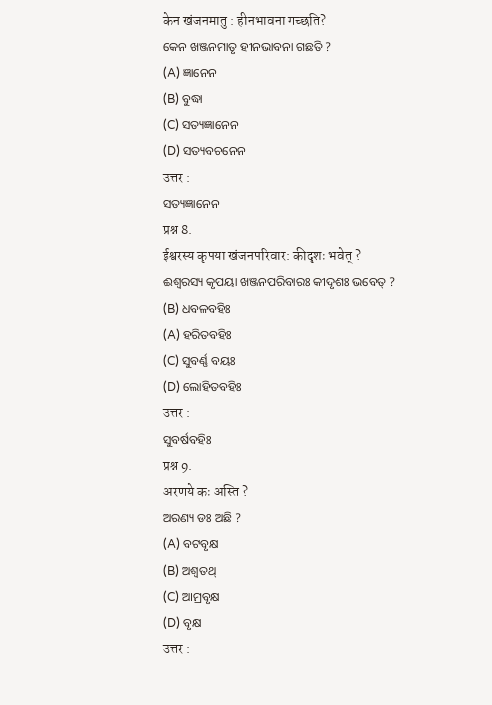केन खंजनमातु : हीनभावना गच्छति?
କେନ ଖଞ୍ଜନମାତୃ ହୀନଭାବନା ଗଛତି ?
(A) ଜ୍ଞାନେନ
(B) ବୁଦ୍ଧା
(C) ସତ୍ୟଜ୍ଞାନେନ
(D) ସତ୍ୟବଚନେନ
उत्तर :
ସତ୍ୟଜ୍ଞାନେନ
प्रश्न 8.
ईश्वरस्य कृपया खंजनपरिवार: कीदृशः भवेत् ?
ଈଶ୍ବରସ୍ୟ କୃପୟା ଖଞ୍ଜନପରିବାରଃ କୀଦୃଶଃ ଭବେତ୍ ?
(B) ଧବଳବହିଃ
(A) ହରିତବହିଃ
(C) ସୁବର୍ଣ୍ଣ ବୟଃ
(D) ଲୋହିତବହିଃ
उत्तर :
ସୁବର୍ଷବହିଃ
प्रश्न 9.
अरणये कः अस्ति ?
ଅରଣ୍ୟ ଡଃ ଅଛି ?
(A) ବଟବୃକ୍ଷ
(B) ଅଶ୍ବତଥ୍
(C) ଆମ୍ରବୃକ୍ଷ
(D) ବୃକ୍ଷ
उत्तर :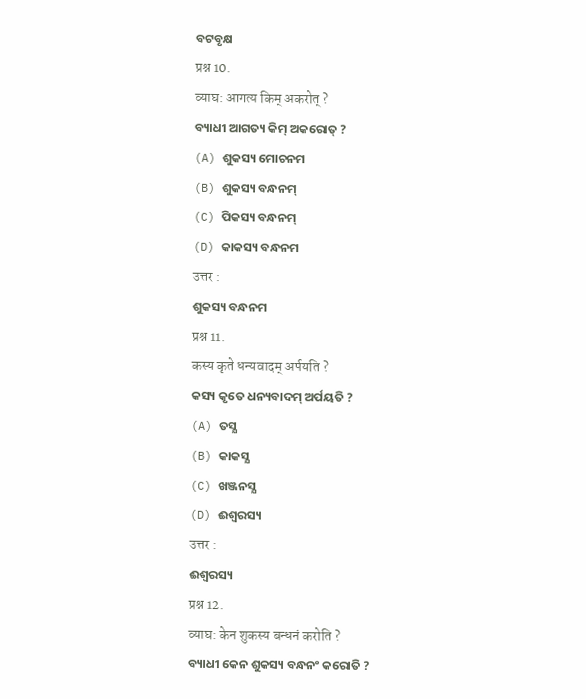ବଟବୃକ୍ଷ
प्रश्न 10.
व्याघ: आगत्य किम् अकरोत् ?
ବ୍ୟାଧୀ ଆଗତ୍ୟ କିମ୍ ଅକରୋତ୍ ?
(A) ଶୁକସ୍ୟ ମୋଚନମ
(B) ଶୁକସ୍ୟ ବନ୍ଧନମ୍
(C) ପିକସ୍ୟ ବନ୍ଧନମ୍
(D) କାକସ୍ୟ ବନ୍ଧନମ
उत्तर :
ଶୁକସ୍ୟ ବନ୍ଧନମ
प्रश्न 11.
कस्य कृते धन्यवादम् अर्पयति ?
କସ୍ୟ କୃତେ ଧନ୍ୟବାଦମ୍ ଅର୍ପୟତି ?
(A) ତସ୍ଯ
(B) କାକସ୍ଯ
(C) ଖଞ୍ଜନସ୍ଯ
(D) ଈଶ୍ବରସ୍ୟ
उत्तर :
ଈଶ୍ବରସ୍ୟ
प्रश्न 12.
व्याघ: केन शुकस्य बन्धनं करोति ?
ବ୍ୟାଧୀ କେନ ଶୁକସ୍ୟ ବନ୍ଧନଂ କରୋତି ?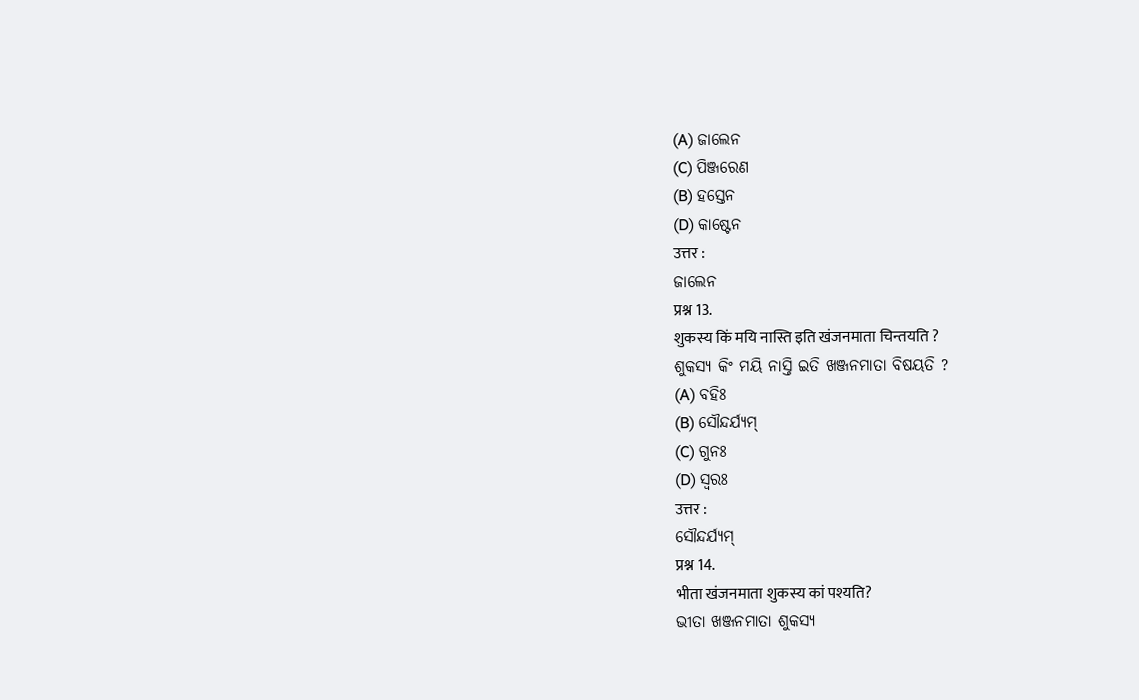(A) ଜାଲେନ
(C) ପିଞ୍ଜରେଣ
(B) ହସ୍ତେନ
(D) କାଷ୍ଟେନ
उत्तर :
ଜାଲେନ
प्रश्न 13.
शुकस्य किं मयि नास्ति इति खंजनमाता चिन्तयति ?
ଶୁକସ୍ୟ କିଂ ମୟି ନାସ୍ତି ଇତି ଖଞ୍ଜନମାତା ବିଷୟତି ?
(A) ବହିଃ
(B) ସୌନ୍ଦର୍ଯ୍ୟମ୍
(C) ଗୁନଃ
(D) ସ୍ଵରଃ
उत्तर :
ସୌନ୍ଦର୍ଯ୍ୟମ୍
प्रश्न 14.
भीता खंजनमाता शुकस्य कां पश्यति?
ଭୀତା ଖଞ୍ଜନମାତା ଶୁକସ୍ୟ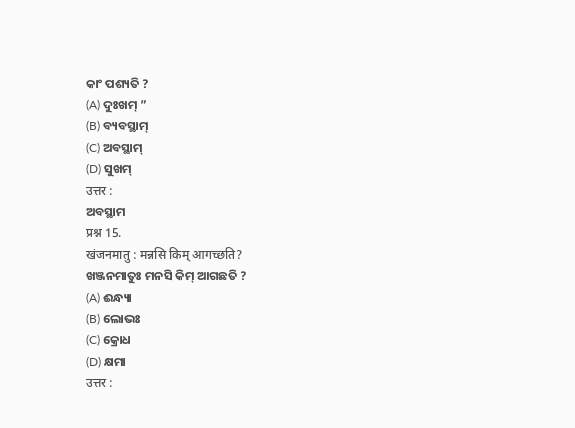କାଂ ପଶ୍ୟତି ?
(A) ଦୁଃଖମ୍ ”
(B) ବ୍ୟବସ୍ଥାମ୍
(C) ଅବସ୍ଥାମ୍
(D) ସୁଖମ୍
उत्तर :
ଅବସ୍ଥାମ
प्रश्न 15.
खंजनमातु : मन्नसि किम् आगच्छति?
ଖଞ୍ଜନମାତୁଃ ମନସି କିମ୍ ଆଗଛତି ?
(A) ଈନ୍ଧ୍ୟା
(B) ଲୋଭଃ
(C) କ୍ରୋଧ
(D) କ୍ଷମା
उत्तर :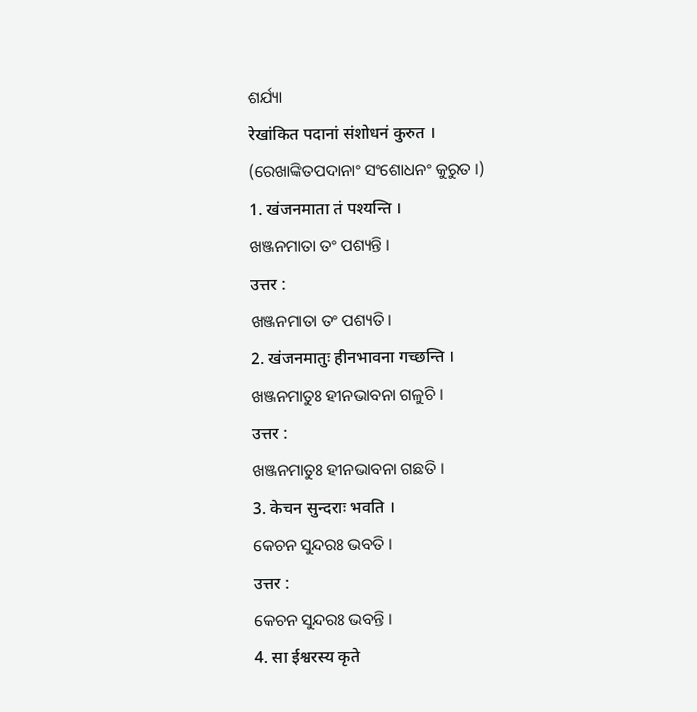ଶର୍ଯ୍ୟା
रेखांकित पदानां संशोधनं कुरुत ।
(ରେଖାଙ୍କିତପଦାନାଂ ସଂଶୋଧନଂ କୁରୁତ ।)
1. खंजनमाता तं पश्यन्ति ।
ଖଞ୍ଜନମାତା ତଂ ପଶ୍ୟନ୍ତି ।
उत्तर :
ଖଞ୍ଜନମାତା ତଂ ପଶ୍ୟତି।
2. खंजनमातुः हीनभावना गच्छन्ति ।
ଖଞ୍ଜନମାତୁଃ ହୀନଭାବନା ଗଳୁଚି ।
उत्तर :
ଖଞ୍ଜନମାତୁଃ ହୀନଭାବନା ଗଛତି ।
3. केचन सुन्दराः भवति ।
କେଚନ ସୁନ୍ଦରଃ ଭବତି ।
उत्तर :
କେଚନ ସୁନ୍ଦରଃ ଭବନ୍ତି ।
4. सा ईश्वरस्य कृते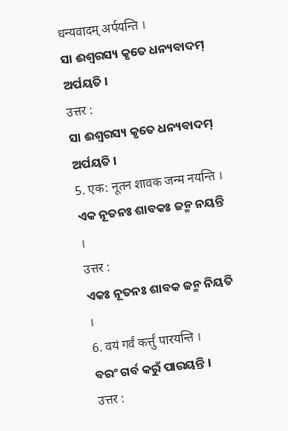धन्यवादम् अर्पयन्ति ।
ସା ଈଶ୍ବରସ୍ୟ କୃତେ ଧନ୍ୟବାଦମ୍ ଅର୍ପୟତି ।
उत्तर :
ସା ଈଶ୍ବରସ୍ୟ କୃତେ ଧନ୍ୟବାଦମ୍ ଅର୍ପୟତି ।
5. एक: नूतन शावक जन्म नयन्ति ।
ଏକ ନୂତନଃ ଶାବକଃ ଜନ୍ମ ନୟନ୍ତି ।
उत्तर :
ଏକଃ ନୂତନଃ ଶାବକ ଜନ୍ମ ନିୟତି ।
6. वयं गर्वं कर्त्तुं पारयन्ति ।
ବରଂ ଗର୍ବ କରୁଁ ପାରୟନ୍ତି ।
उत्तर :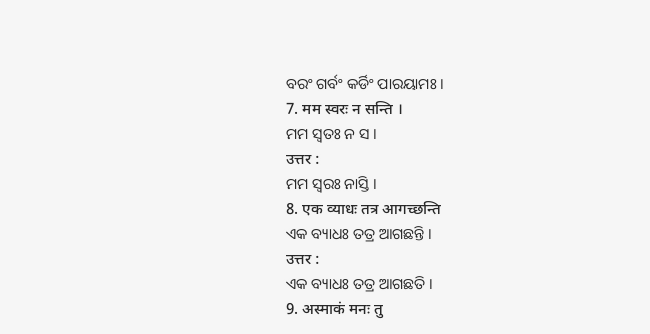ବରଂ ଗର୍ବଂ କର୍ଡିଂ ପାରୟାମଃ ।
7. मम स्वरः न सन्ति ।
ମମ ସ୍ବତଃ ନ ସ ।
उत्तर :
ମମ ସ୍ଵରଃ ନାସ୍ତି ।
8. एक व्याधः तत्र आगच्छन्ति
ଏକ ବ୍ୟାଧଃ ତତ୍ର ଆଗଛନ୍ତି ।
उत्तर :
ଏକ ବ୍ୟାଧଃ ତତ୍ର ଆଗଛତି ।
9. अस्माकं मनः तु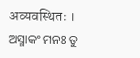अव्यवस्थितः ।
ଅସ୍ମାକଂ ମନଃ ତୁ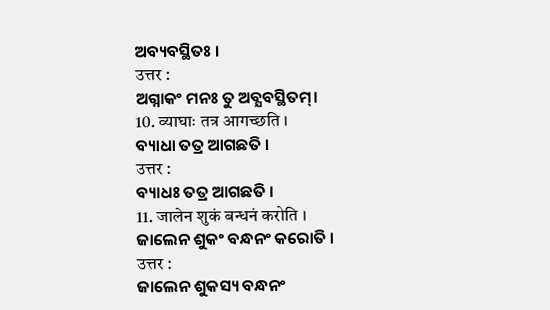ଅବ୍ୟବସ୍ଥିତଃ ।
उत्तर :
ଅଗ୍ନାକଂ ମନଃ ତୁ ଅବ୍ଯବସ୍ଥିତମ୍।
10. व्याघाः तत्र आगच्छति ।
ବ୍ୟାଧା ତତ୍ର ଆଗଛତି ।
उत्तर :
ବ୍ୟାଧଃ ତତ୍ର ଆଗଛତି ।
11. जालेन शुकं बन्धनं करोति ।
ଜାଲେନ ଶୁକଂ ବନ୍ଧନଂ କରୋତି ।
उत्तर :
ଜାଲେନ ଶୁକସ୍ୟ ବନ୍ଧନଂ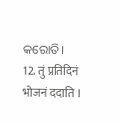କରୋତି।
12. तुं प्रतिदिनं भोजनं ददाति ।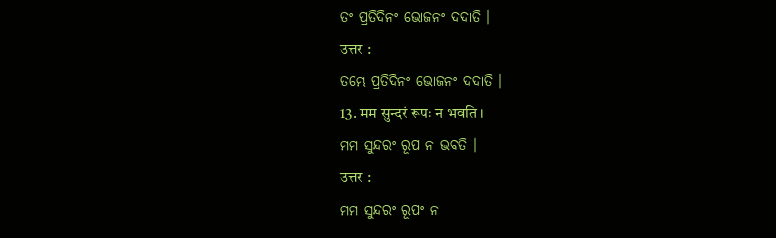ତଂ ପ୍ରତିଦିନଂ ଭୋଜନଂ ଦଦାତି ।
उत्तर :
ତମ୍ଭେ ପ୍ରତିଦିନଂ ଭୋଜନଂ ଦଦାତି ।
13. मम सुन्दरं रूपः न भवति ।
ମମ ସୁନ୍ଦରଂ ରୂପ ନ ଭବତି ।
उत्तर :
ମମ ସୁନ୍ଦରଂ ରୂପଂ ନ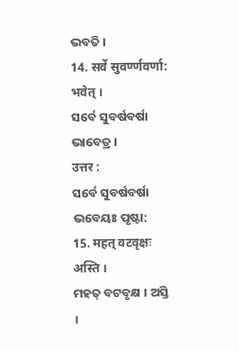ଭବତି ।
14. सर्वे सुवर्ण्णवर्णा: भवेत् ।
ସର୍ବେ ସୁବର୍ଷବର୍ଷା ଭାବେତ୍ର ।
उत्तर :
ସର୍ବେ ସୁବର୍ଷବର୍ଷା ଭବେୟଃ ପୃଷ୍ଟା:
15. महत् वटवृक्षः अस्ति ।
ମହତ୍ ବଟବୃକ୍ଷ । ଅସ୍ତି ।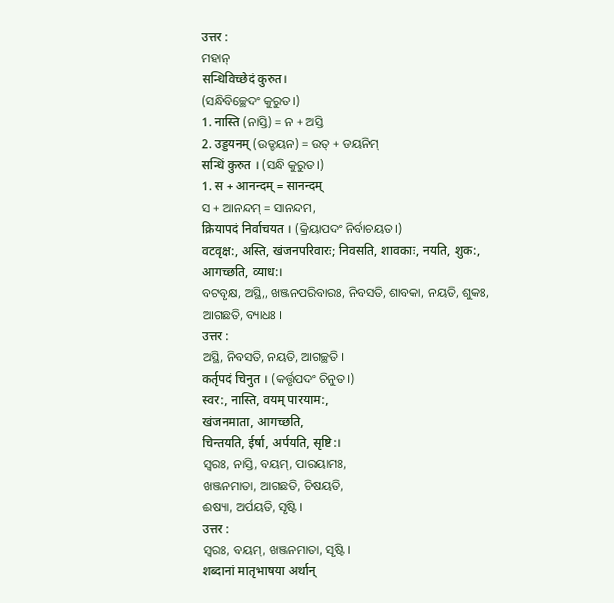उत्तर :
ମହାନ୍
सन्धिविच्छेदं कुरुत।
(ସନ୍ଧିବିଚ୍ଛେଦଂ କୁରୁତ।)
1. नास्ति (ନାସ୍ତି) = ନ + ଅସ୍ତି
2. उड्डयनम् (ଉଡ୍ଡୟନ) = ଉତ୍ + ଡୟନିମ୍
सन्धिं कुरुत । (ସନ୍ଧି କୁରୁତ।)
1. स + आनन्दम् = सानन्दम्
ସ + ଆନନ୍ଦମ୍ = ସାନନ୍ଦମ,
क्रियापदं निर्वाचयत । (କ୍ରିୟାପଦଂ ନିର୍ବାଚୟତ।)
वटवृक्ष:, अस्ति, खंजनपरिवारः; निवसति, शावकाः, नयति, शुक:, आगच्छति, व्याध:।
ବଟବୃକ୍ଷ, ଅସ୍ଥି,, ଖଞ୍ଜନପରିବାରଃ, ନିବସତି, ଶାବକା, ନୟତି, ଶୁକଃ, ଆଗଛତି, ବ୍ୟାଧଃ ।
उत्तर :
ଅସ୍ଥି, ନିବସତି, ନୟତି, ଆଗଚ୍ଛତି ।
कर्तृपदं चिनुत । (କର୍ତ୍ତୃପଦଂ ଚିନୁତ।)
स्वर:, नास्ति, वयम् पारयाम:,
खंजनमाता, आगच्छति,
चिन्तयति, ईर्षा, अर्पयति, सृष्टि:।
ସ୍ଵରଃ, ନାସ୍ତି, ବୟମ୍, ପାରୟାମଃ,
ଖଞ୍ଜନମାତା, ଆଗଛତି, ଚିଷୟତି,
ଈଷ୍ୟା, ଅର୍ପୟତି, ସୃଷ୍ଟି ।
उत्तर :
ସ୍ୱରଃ, ବୟମ୍, ଖଞ୍ଜନମାତା, ସୃଷ୍ଟି ।
शब्दानां मातृभाषया अर्थान्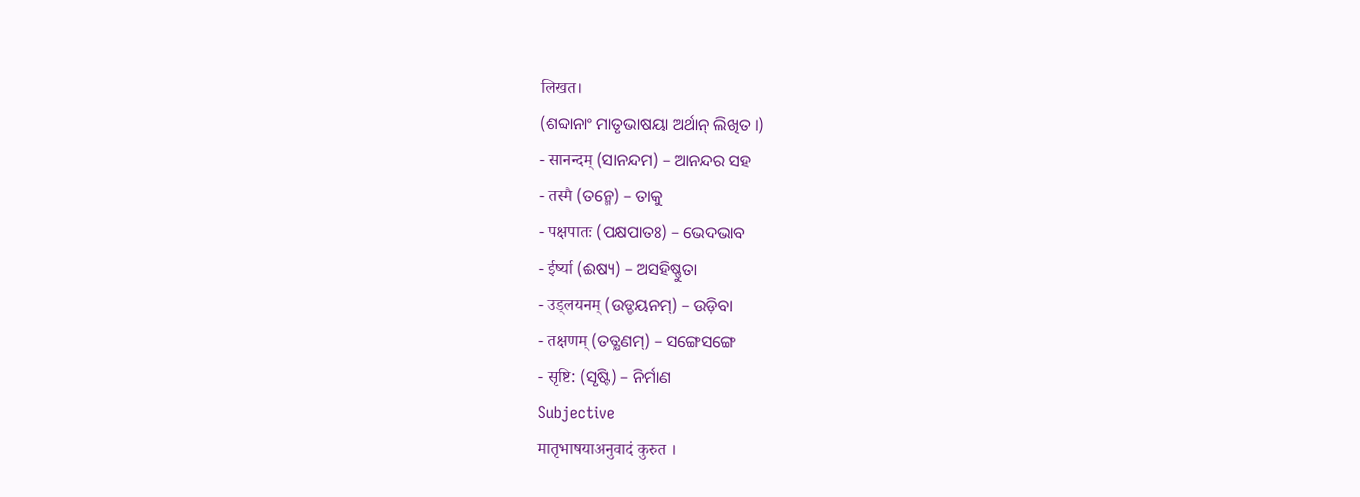लिखत।
(ଶବ୍ଦାନାଂ ମାତୃଭାଷୟା ଅର୍ଥାନ୍ ଲିଖିତ ।)
- सानन्दम् (ସାନନ୍ଦମ) – ଆନନ୍ଦର ସହ
- तस्मै (ତନ୍ମେ) – ତାକୁ
- पक्षपातः (ପକ୍ଷପାତଃ) – ଭେଦଭାବ
- ईर्ष्या (ଈଷ୍ୟ) – ଅସହିଷ୍ଣୁତା
- उड्लयनम् (ଉଡ୍ଡୟନମ୍) – ଉଡ଼ିବା
- तक्षणम् (ତତ୍କ୍ଷଣମ୍) – ସଙ୍ଗେସଙ୍ଗେ
- सृष्टि: (ସୃଷ୍ଟି) – ନିର୍ମାଣ
Subjective
मातृभाषयाअनुवादं कुरुत ।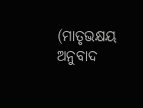(ମାତୃଭକ୍ଷୟ ଅନୁବାଦ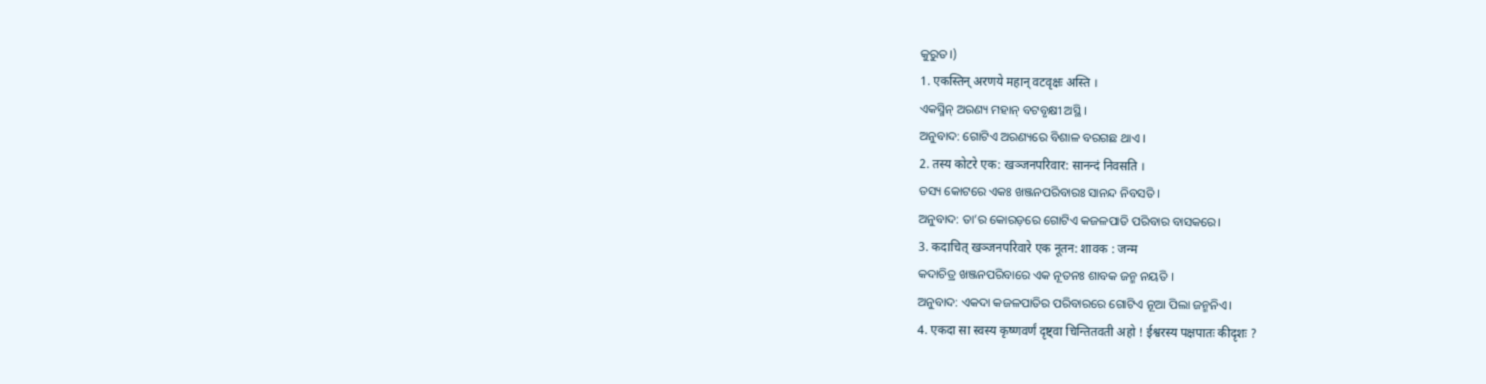କୁରୁତ।)
1. एकस्तिन् अरणये महान् वटवृक्षः अस्ति ।
ଏକସ୍ମିନ୍ ଅରଣ୍ୟ ମହାନ୍ ବଟବୃକ୍ଷୀ ଅସ୍ଥି ।
ଅନୁବାଦ: ଗୋଟିଏ ଅରଣ୍ୟରେ ବିଶାଳ ବରଗଛ ଥାଏ ।
2. तस्य कोटरे एक: खञ्जनपरिवार: सानन्दं निवसति ।
ତସ୍ୟ କୋଟରେ ଏକଃ ଖଞ୍ଜନପରିବାରଃ ସାନନ୍ଦ ନିବସତି ।
ଅନୁବାଦ: ତା’ର କୋରଡ଼ରେ ଗୋଟିଏ କଜଳପାତି ପରିବାର ବାସକରେ।
3. कदाचित् खञ्जनपरिवारे एक नूतन: शावक : जन्म
କଦାଚିତ୍ର ଖଞ୍ଜନପରିବାରେ ଏକ ନୂତନଃ ଶାବକ ଜନ୍ମ ନୟତି ।
ଅନୁବାଦ: ଏକଦା କଜଳପାତିର ପରିବାରରେ ଗୋଟିଏ ନୂଆ ପିଲା ଜନ୍ମନିଏ।
4. एकदा सा स्वस्य कृष्णवर्णं दृष्ट्वा चिन्तितवती अहो ! ईश्वरस्य पक्षपातः कीदृशः ?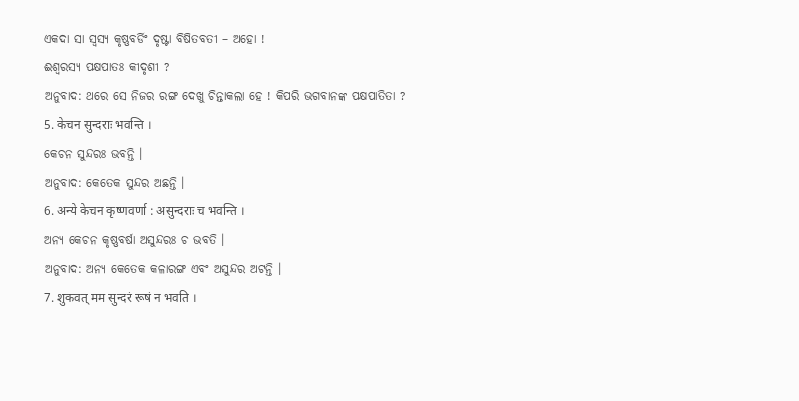ଏକଦା ସା ସ୍ୱସ୍ୟ କୃଷ୍ଣବର୍ଡିଂ ଦୃଷ୍ଟା ବିଷିତବତୀ – ଅହୋ !
ଈଶ୍ବରସ୍ୟ ପକ୍ଷପାତଃ କୀଦୃଶୀ ?
ଅନୁବାଦ: ଥରେ ସେ ନିଜର ରଙ୍ଗ ଦେଖୁ ଚିନ୍ତାକଲା ହେ ! କିପରି ଭଗବାନଙ୍କ ପକ୍ଷପାତିତା ?
5. केचन सुन्दराः भवन्ति ।
କେଚନ ସୁନ୍ଦରଃ ଭବନ୍ତି ।
ଅନୁବାଦ: କେତେକ ସୁନ୍ଦର ଅଛନ୍ତି ।
6. अन्ये केचन कृष्णवर्णा : असुन्दराः च भवन्ति ।
ଅନ୍ୟ କେଚନ କୃଷ୍ଣବର୍ଷା ଅସୁନ୍ଦରଃ ଚ ଭବତି ।
ଅନୁବାଦ: ଅନ୍ୟ କେତେକ କଳାରଙ୍ଗ ଏବଂ ଅସୁନ୍ଦର ଅଟନ୍ତି ।
7. शुकवत् मम सुन्दरं रूषं न भवति ।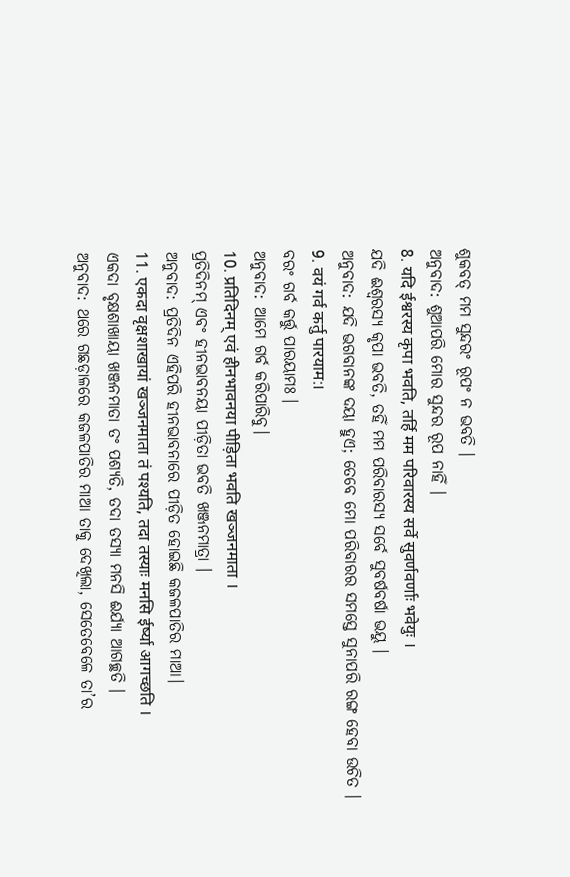ଶୁକବତ୍ ମମ ସୁନ୍ଦରଂ ରୂପଂ ନ ଭବତି ।
ଅନୁବାଦ: ଶୁଆପରି ମୋର ସୁନ୍ଦର ରୂପ ନାହିଁ ।
8. यदि ईश्वरस्य कृपा भवति, तर्हि मम परिवारस्य सर्वे सुवर्णवर्णाः भवेयुः ।
ଯଦି ଈଶ୍ବରସ୍ୟ କୃପା ଭବତି, ତହିଁ ମମ ପରିବାରସ୍ୟ ସର୍ବେ ସୁବର୍ଷବର୍ଷା ଭୟୁ ।
ଅନୁବାଦ: ଯଦି ଭଗବାନଙ୍କ ଦୟା ହୁଏ; ତେବେ ମୋ ପରିବାରର ସମସ୍ତେ ସୁନାପରି ରଙ୍ଗ ହେବା ଉଚିତ ।
9. वयं गर्व कर्तु पारयाम:।
ବରଂ ଗର୍ବ କର୍ତ୍ତୁ ପାରୟାମଃ ।
ଅନୁବାଦ: ଆମେ ଗର୍ବ କରିପାରିବୁ।
10. प्रतिदिनम् एवं हीनभावनया पीड़िता भवति खञ्जनमाता ।
ପ୍ରତିଦିନମ୍ ଏବଂ ହୀନଭାବନୟା ପୀଡ଼ିତା ଭବତି ଖଞ୍ଜନମାତ୍ରା ।
ଅନୁବାଦ: ପ୍ରତିଦିନ ଏହିପରି ହୀନଭାବନାରେ ପୀଡ଼ିତ ହୋଇଛି କଜଳପାତିର ମାଆ।
11. एकदा वृक्षशाखायां खञ्जनमाता तं पश्यति, तदा तस्याः मनसि ईर्ष्या आगच्छति ।
ଏକଦା ବୃକ୍ଷଶାଖାୟା ଖଞ୍ଜନମାତା ତଂ ପଶ୍ୟତି, ତଦା ତସ୍ୟା ମନସି ଈର୍ଯ୍ୟା ଆଗଚ୍ଛତି ।
ଅନୁବାଦ: ଥରେ ଗଛଡ଼ାଳରେ କଜଳପାତିର ମାଆ ତାକୁ ଦେଖିଲା, ସେତେବେଳେ ତା’ର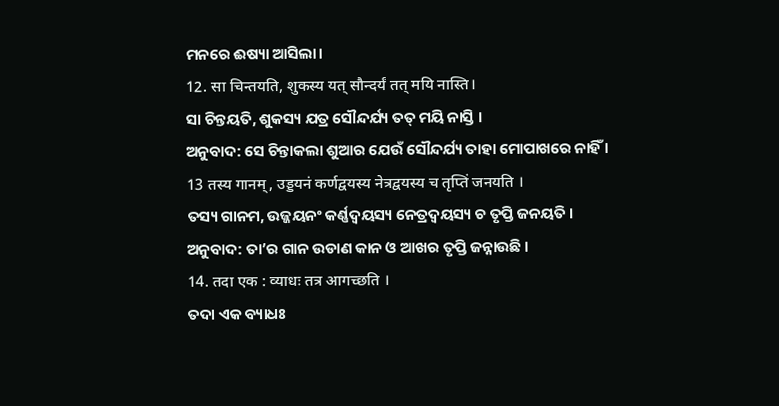ମନରେ ଈଷ୍ୟା ଆସିଲା।
12. सा चिन्तयति, शुकस्य यत् सौन्दर्यं तत् मयि नास्ति।
ସା ଚିନ୍ତୟତି, ଶୁକସ୍ୟ ଯତ୍ର ସୌନ୍ଦର୍ଯ୍ୟ ତତ୍ ମୟି ନାସ୍ତି ।
ଅନୁବାଦ: ସେ ଚିନ୍ତାକଲା ଶୁଆର ଯେଉଁ ସୌନ୍ଦର୍ଯ୍ୟ ତାହା ମୋପାଖରେ ନାହିଁ ।
13 तस्य गानम्, उड्डयनं कर्णद्वयस्य नेत्रद्वयस्य च तृप्तिं जनयति ।
ତସ୍ୟ ଗାନମ, ଉଜ୍ଜୟନଂ କର୍ଣ୍ଣଦ୍ଵୟସ୍ୟ ନେତ୍ରଦ୍ଵୟସ୍ୟ ଚ ତୃପ୍ତି ଜନୟତି ।
ଅନୁବାଦ: ତା’ର ଗାନ ଉଡାଣ କାନ ଓ ଆଖର ତୃପ୍ତି ଜନ୍ନାଉଛି ।
14. तदा एक : व्याधः तत्र आगच्छति ।
ତଦା ଏକ ବ୍ୟାଧଃ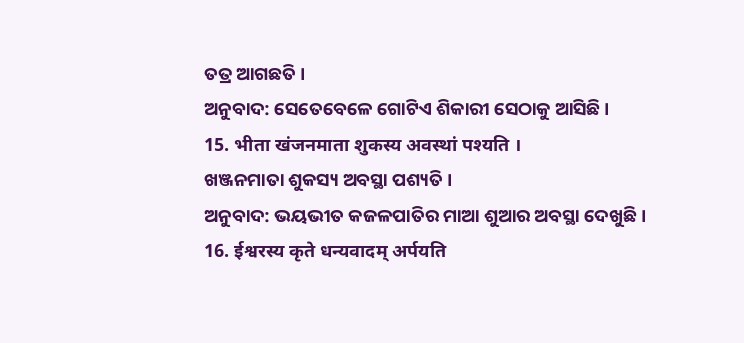ତତ୍ର ଆଗଛତି ।
ଅନୁବାଦ: ସେତେବେଳେ ଗୋଟିଏ ଶିକାରୀ ସେଠାକୁ ଆସିଛି ।
15. भीता खंजनमाता शुकस्य अवस्थां पश्यति ।
ଖଞ୍ଜନମାତା ଶୁକସ୍ୟ ଅବସ୍ଥା ପଶ୍ୟତି ।
ଅନୁବାଦ: ଭୟଭୀତ କଜଳପାତିର ମାଆ ଶୁଆର ଅବସ୍ଥା ଦେଖୁଛି ।
16. ईश्वरस्य कृते धन्यवादम् अर्पयति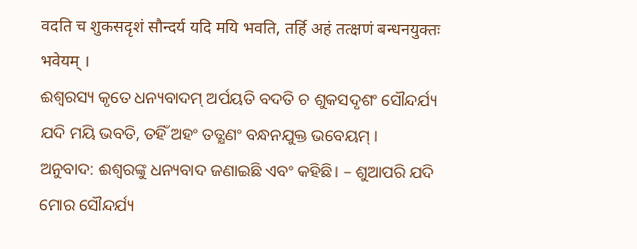वदति च शुकसदृशं सौन्दर्य यदि मयि भवति, तर्हि अहं तत्क्षणं बन्धनयुक्तः भवेयम् ।
ଈଶ୍ଵରସ୍ୟ କୃତେ ଧନ୍ୟବାଦମ୍ ଅର୍ପୟତି ବଦତି ଚ ଶୁକସଦୃଶଂ ସୌନ୍ଦର୍ଯ୍ୟ ଯଦି ମୟି ଭବତି, ତହିଁ ଅହଂ ତତ୍କ୍ଷଣଂ ବନ୍ଧନଯୁକ୍ତ ଭବେୟମ୍ ।
ଅନୁବାଦ: ଈଶ୍ଵରଙ୍କୁ ଧନ୍ୟବାଦ ଜଣାଇଛି ଏବଂ କହିଛି। – ଶୁଆପରି ଯଦି ମୋର ସୌନ୍ଦର୍ଯ୍ୟ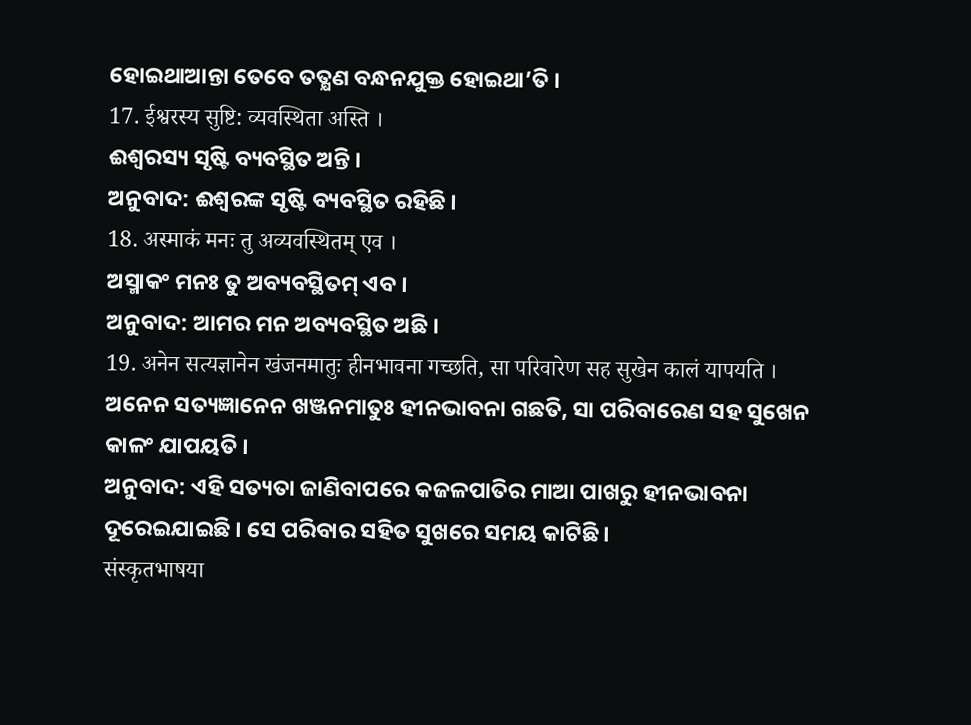ହୋଇଥାଆନ୍ତା ତେବେ ତତ୍କ୍ଷଣ ବନ୍ଧନଯୁକ୍ତ ହୋଇଥା’ତି ।
17. ईश्वरस्य सुष्टि: व्यवस्थिता अस्ति ।
ଈଶ୍ଵରସ୍ୟ ସୃଷ୍ଟି ବ୍ୟବସ୍ଥିତ ଅନ୍ତି ।
ଅନୁବାଦ: ଈଶ୍ୱରଙ୍କ ସୃଷ୍ଟି ବ୍ୟବସ୍ଥିତ ରହିଛି ।
18. अस्माकं मनः तु अव्यवस्थितम् एव ।
ଅସ୍ମାକଂ ମନଃ ତୁ ଅବ୍ୟବସ୍ଥିତମ୍ ଏବ ।
ଅନୁବାଦ: ଆମର ମନ ଅବ୍ୟବସ୍ଥିତ ଅଛି ।
19. अनेन सत्यज्ञानेन खंजनमातुः हीनभावना गच्छति, सा परिवारेण सह सुखेन कालं यापयति ।
ଅନେନ ସତ୍ୟଜ୍ଞାନେନ ଖଞ୍ଜନମାତୁଃ ହୀନଭାବନା ଗଛତି, ସା ପରିବାରେଣ ସହ ସୁଖେନ କାଳଂ ଯାପୟତି ।
ଅନୁବାଦ: ଏହି ସତ୍ୟତା ଜାଣିବାପରେ କଜଳପାତିର ମାଆ ପାଖରୁ ହୀନଭାବନା ଦୂରେଇଯାଇଛି । ସେ ପରିବାର ସହିତ ସୁଖରେ ସମୟ କାଟିଛି ।
संस्कृतभाषया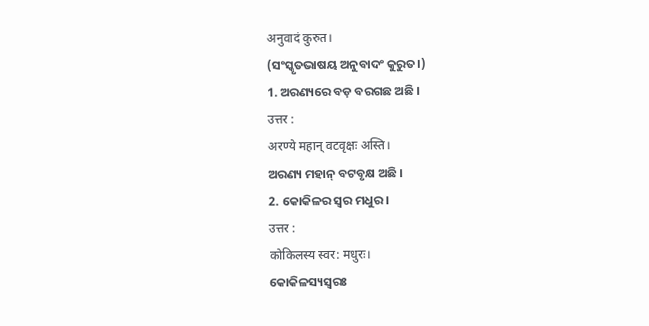अनुवादं कुरुत।
(ସଂସ୍କୃତଭାଷୟ ଅନୁବାଦଂ କୁରୁତ।)
1. ଅରଣ୍ୟରେ ବଡ଼ ବରଗଛ ଅଛି ।
उत्तर :
अरण्ये महान् वटवृक्षः अस्ति।
ଅରଣ୍ୟ ମହାନ୍ ବଟବୃକ୍ଷ ଅଛି ।
2. କୋକିଳର ସ୍ଵର ମଧୁର।
उत्तर :
कोकिलस्य स्वर: मधुरः।
କୋକିଳସ୍ୟସ୍ୱରଃ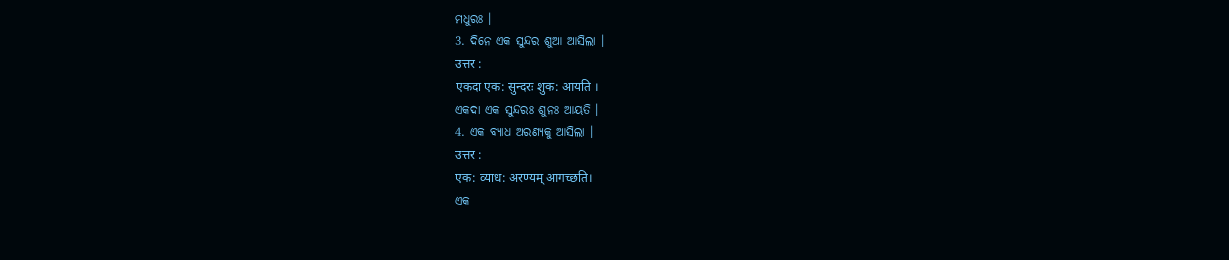ମଧୁରଃ ।
3. ଦିନେ ଏକ ସୁନ୍ଦର ଶୁଆ ଆସିଲା ।
उत्तर :
एकदा एक: सुन्दरः शुक: आयति ।
ଏକଦା ଏକ ସୁନ୍ଦରଃ ଶୁନଃ ଆୟତି ।
4. ଏକ ବ୍ୟାଧ ଅରଣ୍ୟକୁ ଆସିଲା ।
उत्तर :
एक: व्याध: अरण्यम् आगच्छति।
ଏକ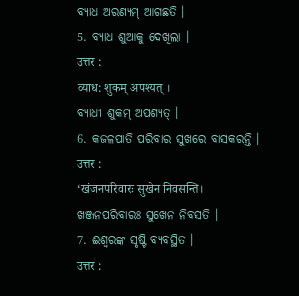ବ୍ୟାଧ ଅରଣ୍ୟମ୍ ଆଗଛତି ।
5. ବ୍ୟାଧ ଶୁଆକୁ ଦେଖିଲା ।
उत्तर :
व्याध: शुकम् अपश्यत् ।
ବ୍ୟାଧୀ ଶୁକମ୍ ଅପଶ୍ୟତ୍ ।
6. କଜଳପାତି ପରିବାର ସୁଖରେ ବାସକରନ୍ତି ।
उत्तर :
‘खंजनपरिवारः सुखेन निवसन्ति।
ଖଞ୍ଜନପରିବାରଃ ସୁଖେନ ନିବସତି ।
7. ଈଶ୍ୱରଙ୍କ ସୃଷ୍ଟି ବ୍ୟବସ୍ଥିତ ।
उत्तर :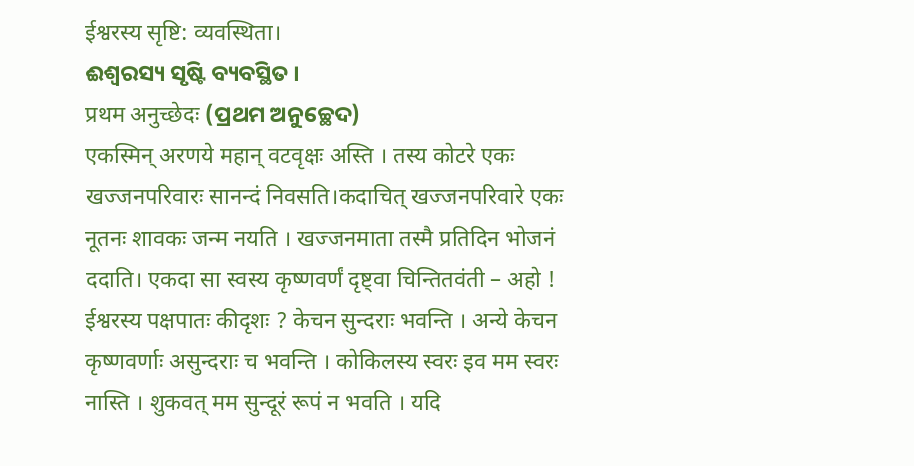ईश्वरस्य सृष्टि: व्यवस्थिता।
ଈଶ୍ୱରସ୍ୟ ସୃଷ୍ଟି ବ୍ୟବସ୍ଥିତ ।
प्रथम अनुच्छेदः (ପ୍ରଥମ ଅନୁଚ୍ଛେଦ)
एकस्मिन् अरणये महान् वटवृक्षः अस्ति । तस्य कोटरे एकः खज्जनपरिवारः सानन्दं निवसति।कदाचित् खज्जनपरिवारे एकः नूतनः शावकः जन्म नयति । खज्जनमाता तस्मै प्रतिदिन भोजनं ददाति। एकदा सा स्वस्य कृष्णवर्णं दृष्ट्वा चिन्तितवंती – अहो ! ईश्वरस्य पक्षपातः कीदृशः ? केचन सुन्दराः भवन्ति । अन्ये केचन कृष्णवर्णाः असुन्दराः च भवन्ति । कोकिलस्य स्वरः इव मम स्वरः नास्ति । शुकवत् मम सुन्दूरं रूपं न भवति । यदि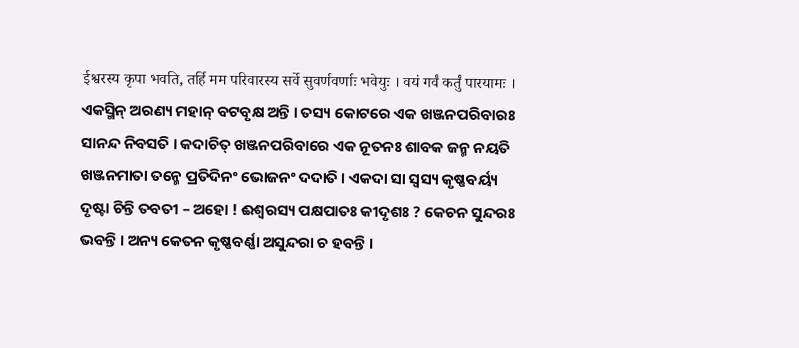ईश्वरस्य कृपा भवति, तर्हि मम परिवारस्य सर्वे सुवर्णवर्णाः भवेयुः । वयं गर्वं कर्तुं पारयामः ।
ଏକସ୍ମିନ୍ ଅରଣ୍ୟ ମହାନ୍ ବଟବୃକ୍ଷ ଅନ୍ତି । ତସ୍ୟ କୋଟରେ ଏକ ଖଞ୍ଜନପରିବାରଃ ସାନନ୍ଦ ନିବସତି । କଦାଚିତ୍ ଖଞ୍ଜନପରିବାରେ ଏକ ନୂତନଃ ଶାବକ ଜନ୍ମ ନୟତି ଖଞ୍ଜନମାତା ତନ୍ମେ ପ୍ରତିଦିନଂ ଭୋଜନଂ ଦଦାତି । ଏକଦା ସା ସ୍ୱସ୍ୟ କୃଷ୍ଣବର୍ୟ୍ୟ ଦୃଷ୍ଟା ଚିନ୍ତି ତବତୀ – ଅହୋ ! ଈଶ୍ଵରସ୍ୟ ପକ୍ଷପାତଃ କୀଦୃଶଃ ? କେଚନ ସୁନ୍ଦରଃ ଭବନ୍ତି । ଅନ୍ୟ କେତନ କୃଷ୍ଣବର୍ଣ୍ଣା ଅସୁନ୍ଦରା ଚ ହବନ୍ତି ।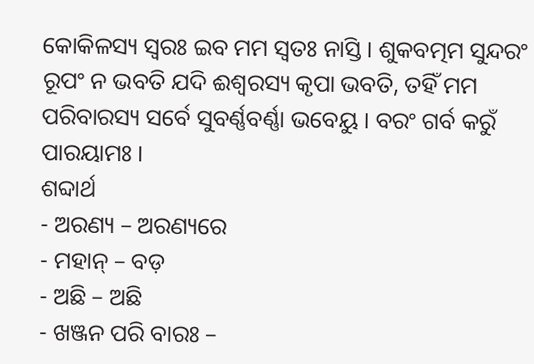କୋକିଳସ୍ୟ ସ୍ୱରଃ ଇବ ମମ ସ୍ବତଃ ନାସ୍ତି । ଶୁକବତ୍ମମ ସୁନ୍ଦରଂ ରୂପଂ ନ ଭବତି ଯଦି ଈଶ୍ବରସ୍ୟ କୃପା ଭବତି, ତହିଁ ମମ ପରିବାରସ୍ୟ ସର୍ବେ ସୁବର୍ଣ୍ଣବର୍ଣ୍ଣା ଭବେୟୁ । ବରଂ ଗର୍ବ କରୁଁ ପାରୟାମଃ ।
ଶବ୍ଦାର୍ଥ
- ଅରଣ୍ୟ – ଅରଣ୍ୟରେ
- ମହାନ୍ – ବଡ଼
- ଅଛି – ଅଛି
- ଖଞ୍ଜନ ପରି ବାରଃ –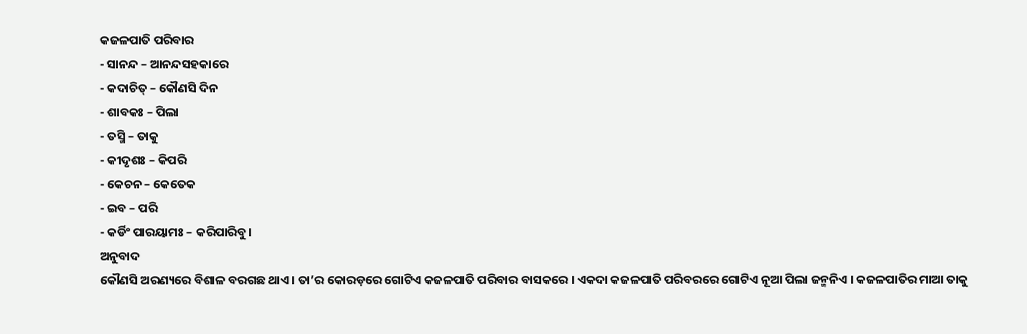କଜଳପାତି ପରିବାର
- ସାନନ୍ଦ – ଆନନ୍ଦସହକାରେ
- କଦାଚିତ୍ – କୌଣସି ଦିନ
- ଶାବକଃ – ପିଲା
- ତସ୍ମି – ତାକୁ
- କୀଦୃଶଃ – କିପରି
- କେଚନ – କେତେକ
- ଇବ – ପରି
- କର୍ଡିଂ ପାରୟାମଃ – କରିପାରିବୁ।
ଅନୁବାଦ
କୌଣସି ଅରଣ୍ୟରେ ବିଶାଳ ବରଗଛ ଥାଏ । ତା’ର କୋରଡ଼ରେ ଗୋଟିଏ କଜଳପାତି ପରିବାର ବାସକରେ । ଏକଦା କଜଳପାତି ପରିବରରେ ଗୋଟିଏ ନୂଆ ପିଲା ଜନ୍ମନିଏ । କଜଳପାତିର ମାଆ ତାକୁ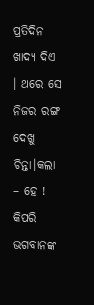ପ୍ରତିଦିନ ଖାଦ୍ୟ ଦିଏ । ଥରେ ସେ ନିଜର ରଙ୍ଗ ଦେଖୁ ଚିନ୍ତା।କଲା – ହେ ! କିପରି ଭଗବାନଙ୍କ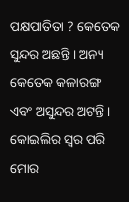ପକ୍ଷପାତିତା ? କେତେକ ସୁନ୍ଦର ଅଛନ୍ତି । ଅନ୍ୟ କେତେକ କଳାରଙ୍ଗ ଏବଂ ଅସୁନ୍ଦର ଅଟନ୍ତି । କୋଇଲିର ସ୍ଵର ପରି ମୋର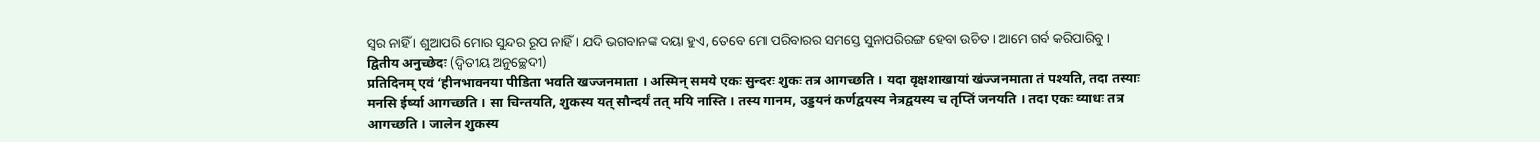ସ୍ଵର ନାହିଁ । ଶୁଆପରି ମୋର ସୁନ୍ଦର ରୂପ ନାହିଁ । ଯଦି ଭଗବାନଙ୍କ ଦୟା ହୁଏ, ତେବେ ମୋ ପରିବାରର ସମସ୍ତେ ସୁନାପରିରଙ୍ଗ ହେବା ଉଚିତ । ଆମେ ଗର୍ବ କରିପାରିବୁ ।
द्वितीय अनुच्छेदः (ଦ୍ଵିତୀୟ ଅନୁଚ୍ଛେଦୀ)
प्रतिदिनम् एवं ‘हीनभावनया पीडिता भवति खज्जनमाता । अस्मिन् समये एकः सुन्दरः शुकः तत्र आगच्छति । यदा वृक्षशाखायां खंज्जनमाता तं पश्यति, तदा तस्याः मनसि ईर्ष्या आगच्छति । सा चिन्तयति, शुकस्य यत् सौन्दर्यं तत् मयि नास्ति । तस्य गानम, उड्डयनं कर्णद्वयस्य नेत्रद्वयस्य च तृप्तिं जनयति । तदा एकः व्याधः तत्र आगच्छति । जालेन शुकस्य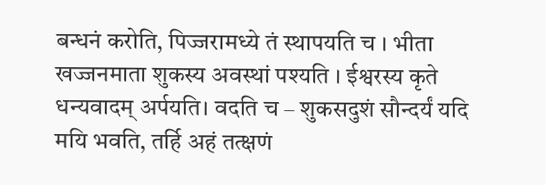बन्धनं करोति, पिज्जरामध्ये तं स्थापयति च । भीता खज्जनमाता शुकस्य अवस्थां पश्यति । ईश्वरस्य कृते धन्यवादम् अर्पयति। वदति च – शुकसदुशं सौन्दर्यं यदि मयि भवति, तर्हि अहं तत्क्षणं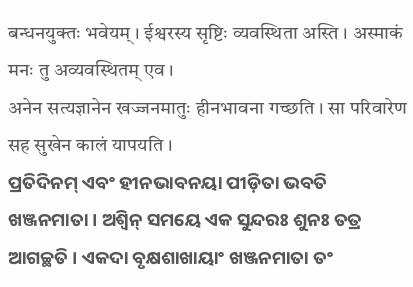बन्धनयुक्तः भवेयम् । ईश्वरस्य सृष्टिः व्यवस्थिता अस्ति । अस्माकं मनः तु अव्यवस्थितम् एव ।
अनेन सत्यज्ञानेन खज्जनमातुः हीनभावना गच्छति । सा परिवारेण सह सुखेन कालं यापयति ।
ପ୍ରତିଦିନମ୍ ଏବଂ ହୀନଭାବନୟା ପୀଡ଼ିତା ଭବତି ଖଞ୍ଜନମାତା । ଅଶ୍ବିନ୍ ସମୟେ ଏକ ସୁନ୍ଦରଃ ଶୁନଃ ତତ୍ର ଆଗଚ୍ଛତି । ଏକଦା ବୃକ୍ଷଶାଖାୟାଂ ଖଞ୍ଜନମାତା ତଂ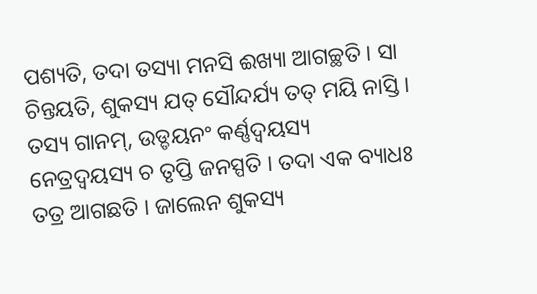ପଶ୍ୟତି, ତଦା ତସ୍ୟା ମନସି ଈଖ୍ୟା ଆଗଚ୍ଛତି । ସା ଚିନ୍ତୟତି, ଶୁକସ୍ୟ ଯତ୍ ସୌନ୍ଦର୍ଯ୍ୟ ତତ୍ ମୟି ନାସ୍ତି । ତସ୍ୟ ଗାନମ୍, ଉଡ୍ଡୟନଂ କର୍ଣ୍ଣଦ୍ଵୟସ୍ୟ ନେତ୍ରଦ୍ଵୟସ୍ୟ ଚ ତୃପ୍ତି ଜନସ୍ପତି । ତଦା ଏକ ବ୍ୟାଧଃ ତତ୍ର ଆଗଛତି । ଜାଲେନ ଶୁକସ୍ୟ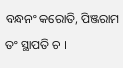ବନ୍ଧନଂ କରୋତି, ପିଞ୍ଜରାମ ତଂ ସ୍ଥାପତି ଚ ।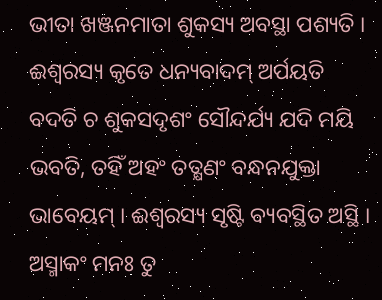ଭୀତା ଖଞ୍ଜନମାତା ଶୁକସ୍ୟ ଅବସ୍ଥା ପଶ୍ୟତି । ଈଶ୍ଵରସ୍ୟ କୃତେ ଧନ୍ୟବାଦମ୍ ଅର୍ପୟତି ବଦତି ଚ ଶୁକସଦୃଶଂ ସୌନ୍ଦର୍ଯ୍ୟ ଯଦି ମୟି ଭବତି, ତହିଁ ଅହଂ ତତ୍କ୍ଷଣଂ ବନ୍ଧନଯୁକ୍ତା ଭାବେୟମ୍ । ଈଶ୍ୱରସ୍ୟ ସୃଷ୍ଟି ବ୍ୟବସ୍ଥିତ ଅସ୍ଥି । ଅସ୍ମାକଂ ମନଃ ତୁ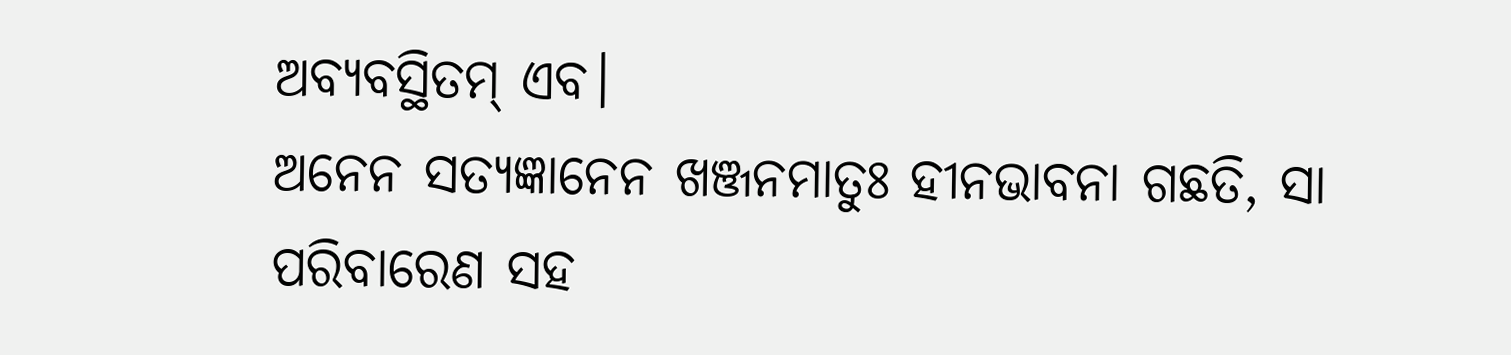ଅବ୍ୟବସ୍ଥିତମ୍ ଏବ।
ଅନେନ ସତ୍ୟଜ୍ଞାନେନ ଖଞ୍ଜନମାତୁଃ ହୀନଭାବନା ଗଛତି, ସା ପରିବାରେଣ ସହ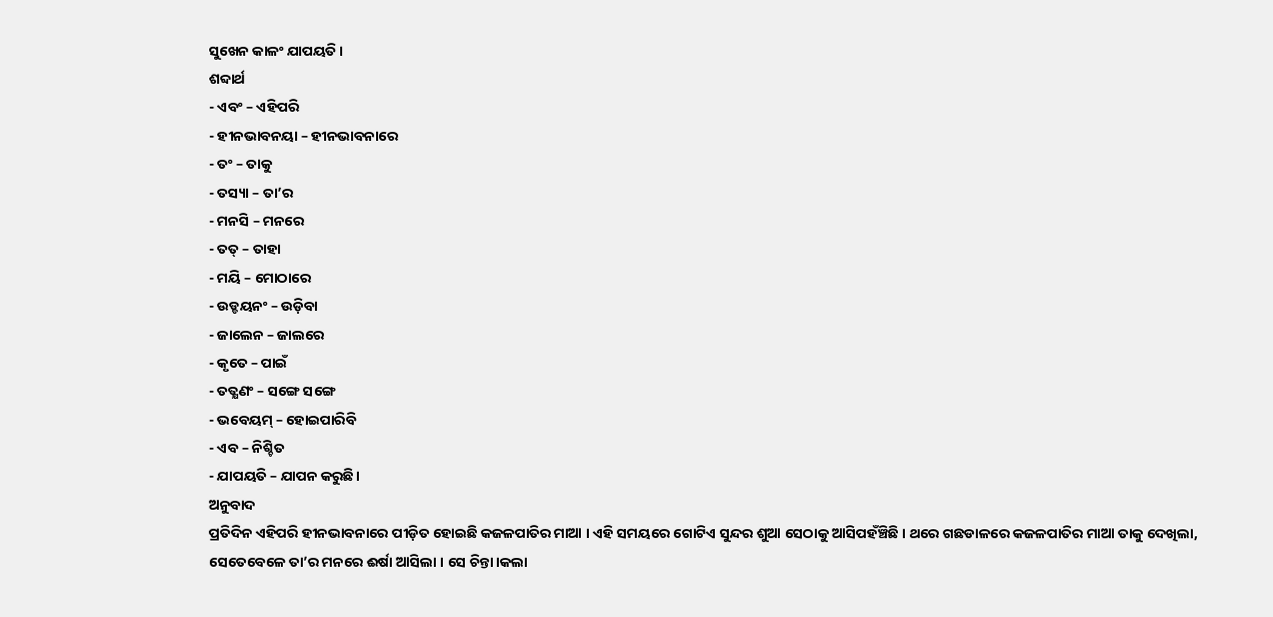ସୁଖେନ କାଳଂ ଯାପୟତି ।
ଶବ୍ଦାର୍ଥ
- ଏବଂ – ଏହିପରି
- ହୀନଭାବନୟା – ହୀନଭାବନାରେ
- ତଂ – ତାକୁ
- ତସ୍ୟା – ତା’ର
- ମନସି – ମନରେ
- ତତ୍ – ତାହା
- ମୟି – ମୋଠାରେ
- ଉଡ୍ଡୟନଂ – ଉଡ଼ିବା
- ଜାଲେନ – ଜାଲରେ
- କୃତେ – ପାଇଁ
- ତତ୍କ୍ଷଣଂ – ସଙ୍ଗେ ସଙ୍ଗେ
- ଭବେୟମ୍ – ହୋଇପାରିବି
- ଏବ – ନିଶ୍ଚିତ
- ଯାପୟତି – ଯାପନ କରୁଛି।
ଅନୁବାଦ
ପ୍ରତିଦିନ ଏହିପରି ହୀନଭାବନାରେ ପୀଡ଼ିତ ହୋଇଛି କଜଳପାତିର ମାଆ । ଏହି ସମୟରେ ଗୋଟିଏ ସୁନ୍ଦର ଶୁଆ ସେଠାକୁ ଆସିପହଁଞ୍ଚିଛି । ଥରେ ଗଛଡାଳରେ କଜଳପାତିର ମାଆ ତାକୁ ଦେଖିଲା, ସେତେବେଳେ ତା’ର ମନରେ ଈର୍ଷା ଆସିଲା । ସେ ଚିନ୍ତା।କଲା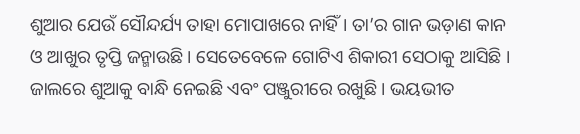ଶୁଆର ଯେଉଁ ସୌନ୍ଦର୍ଯ୍ୟ ତାହା ମୋପାଖରେ ନାହିଁ । ତା’ର ଗାନ ଭଡ଼ାଣ କାନ ଓ ଆଖୁର ତୃପ୍ତି ଜନ୍ମାଉଛି। ସେତେବେଳେ ଗୋଟିଏ ଶିକାରୀ ସେଠାକୁ ଆସିଛି । ଜାଲରେ ଶୁଆକୁ ବାନ୍ଧି ନେଇଛି ଏବଂ ପଞ୍ଜୁରୀରେ ରଖୁଛି । ଭୟଭୀତ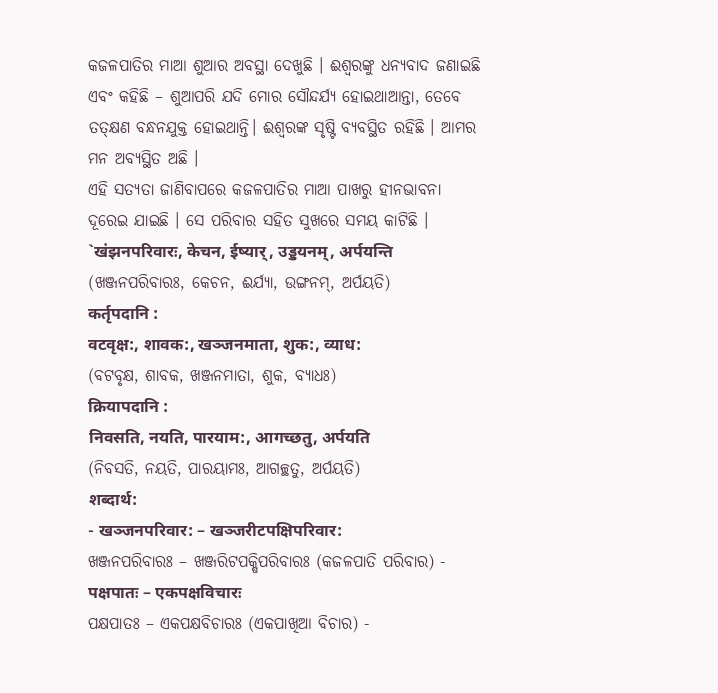କଜଳପାତିର ମାଆ ଶୁଆର ଅବସ୍ଥା ଦେଖୁଛି । ଈଶ୍ବରଙ୍କୁ ଧନ୍ୟବାଦ ଜଣାଇଛି ଏବଂ କହିଛି – ଶୁଆପରି ଯଦି ମୋର ସୌନ୍ଦର୍ଯ୍ୟ ହୋଇଥାଆନ୍ତା, ତେବେ ତତ୍କ୍ଷଣ ବନ୍ଧନଯୁକ୍ତ ହୋଇଥାନ୍ତି। ଈଶ୍ୱରଙ୍କ ସୃଷ୍ଟି ବ୍ୟବସ୍ଥିତ ରହିଛି । ଆମର ମନ ଅବ୍ୟସ୍ଥିତ ଅଛି ।
ଏହି ସତ୍ୟତା ଜାଣିବାପରେ କଜଳପାତିର ମାଆ ପାଖରୁ ହୀନଭାବନା ଦୂରେଇ ଯାଇଛି । ସେ ପରିବାର ସହିତ ସୁଖରେ ସମୟ କାଟିଛି ।
`खंझनपरिवारः, केचन, ईष्यार्, उड्डयनम्, अर्पयन्ति
(ଖଞ୍ଜନପରିବାରଃ, କେଚନ, ଈର୍ଯ୍ୟା, ଉଙ୍ଗନମ୍, ଅର୍ପୟତି)
कर्तृपदानि :
वटवृक्ष:, शावक:, खञ्जनमाता, शुक:, व्याध:
(ବଟବୃକ୍ଷ, ଶାବକ, ଖଞ୍ଜନମାତା, ଶୁକ, ବ୍ୟାଧଃ)
क्रियापदानि :
निवसति, नयति, पारयाम:, आगच्छतु, अर्पयति
(ନିବସତି, ନୟତି, ପାରୟାମଃ, ଆଗଚ୍ଛତୁ, ଅର୍ପୟତି)
शब्दार्थ:
- खञ्जनपरिवार: – खञ्जरीटपक्षिपरिवार:
ଖଞ୍ଜନପରିବାରଃ – ଖଞ୍ଜରିଟପକ୍ଷିପରିବାରଃ (କଜଳପାତି ପରିବାର) - पक्षपातः – एकपक्षविचारः
ପକ୍ଷପାତଃ – ଏକପକ୍ଷବିଚାରଃ (ଏକପାଖିଆ ବିଚାର) -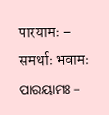पारयामः – समर्थाः भवामः
ପାରୟାମଃ –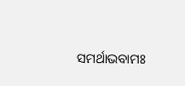ସମର୍ଥାଭବାମଃ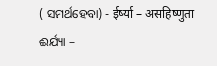( ସମର୍ଥହେବା) - ईर्ष्या – असहिष्णुता
ଈର୍ଯ୍ୟା –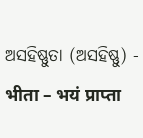ଅସହିଷ୍ଣୁତା (ଅସହିଷ୍ଣୁ) - भीता – भयं प्राप्ता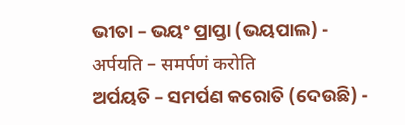ଭୀତା – ଭୟଂ ପ୍ରାପ୍ତା (ଭୟପାଲ) - अर्पयति – समर्पणं करोति
ଅର୍ପୟତି – ସମର୍ପଣ କରୋତି (ଦେଉଛି) -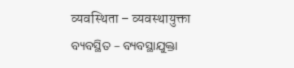व्यवस्थिता – व्यवस्थायुक्ता
ବ୍ୟବସ୍ଥିତ – ବ୍ୟବସ୍ଥାଯୁକ୍ତା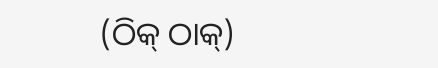(ଠିକ୍ ଠାକ୍)